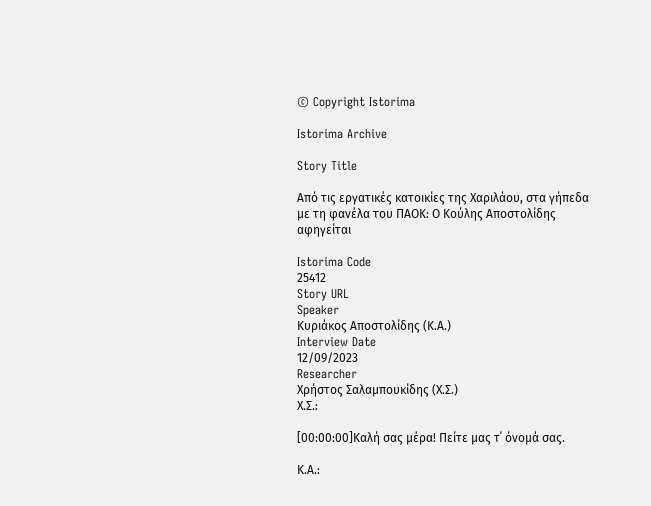© Copyright Istorima

Istorima Archive

Story Title

Από τις εργατικές κατοικίες της Χαριλάου, στα γήπεδα με τη φανέλα του ΠΑΟΚ: Ο Κούλης Αποστολίδης αφηγείται

Istorima Code
25412
Story URL
Speaker
Κυριάκος Αποστολίδης (Κ.Α.)
Interview Date
12/09/2023
Researcher
Χρήστος Σαλαμπουκίδης (Χ.Σ.)
Χ.Σ.:

[00:00:00]Καλή σας μέρα! Πείτε μας τ΄ όνομά σας.

Κ.Α.: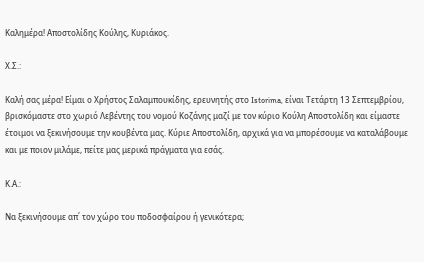Καλημέρα! Αποστολίδης Κούλης, Κυριάκος.

Χ.Σ.:

Καλή σας μέρα! Είμαι ο Χρήστος Σαλαμπουκίδης, ερευνητής στο Istorima, είναι Τετάρτη 13 Σεπτεμβρίου, βρισκόμαστε στο χωριό Λεβέντης του νομού Κοζάνης μαζί με τον κύριο Κούλη Αποστολίδη και είμαστε έτοιμοι να ξεκινήσουμε την κουβέντα μας. Κύριε Αποστολίδη, αρχικά για να μπορέσουμε να καταλάβουμε και με ποιον μιλάμε, πείτε μας μερικά πράγματα για εσάς.

Κ.Α.:

Να ξεκινήσουμε απ΄ τον χώρο του ποδοσφαίρου ή γενικότερα;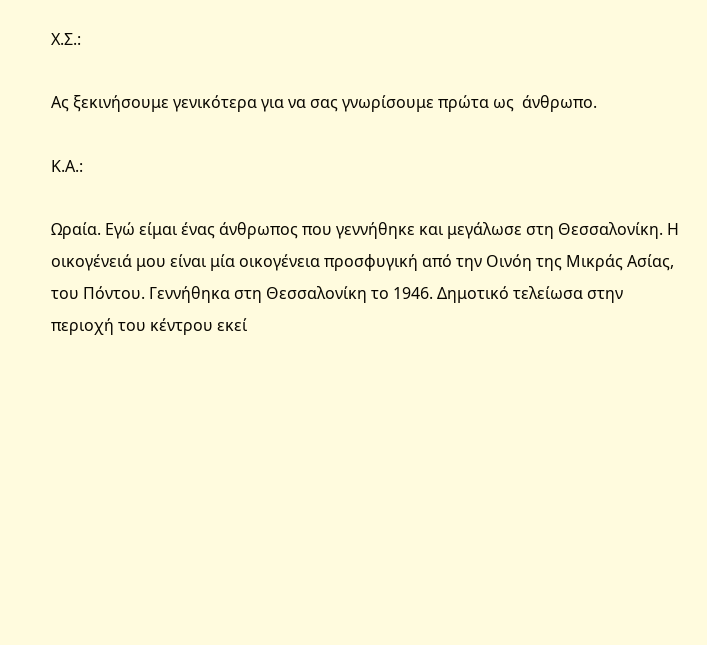Χ.Σ.:

Ας ξεκινήσουμε γενικότερα για να σας γνωρίσουμε πρώτα ως  άνθρωπο.

Κ.Α.:

Ωραία. Εγώ είμαι ένας άνθρωπος που γεννήθηκε και μεγάλωσε στη Θεσσαλονίκη. Η οικογένειά μου είναι μία οικογένεια προσφυγική από την Οινόη της Μικράς Ασίας, του Πόντου. Γεννήθηκα στη Θεσσαλονίκη το 1946. Δημοτικό τελείωσα στην περιοχή του κέντρου εκεί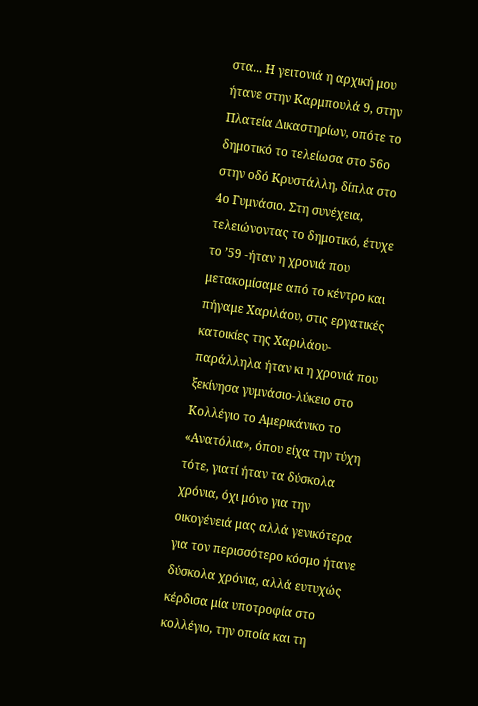στα... Η γειτονιά η αρχική μου ήτανε στην Καρμπουλά 9, στην Πλατεία Δικαστηρίων, οπότε το δημοτικό το τελείωσα στο 56ο στην οδό Κρυστάλλη, δίπλα στο 4ο Γυμνάσιο. Στη συνέχεια, τελειώνοντας το δημοτικό, έτυχε το ’59 -ήταν η χρονιά που μετακομίσαμε από το κέντρο και πήγαμε Χαριλάου, στις εργατικές κατοικίες της Χαριλάου- παράλληλα ήταν κι η χρονιά που ξεκίνησα γυμνάσιο-λύκειο στο Κολλέγιο το Αμερικάνικο το «Ανατόλια», όπου είχα την τύχη τότε, γιατί ήταν τα δύσκολα χρόνια, όχι μόνο για την οικογένειά μας αλλά γενικότερα για τον περισσότερο κόσμο ήτανε δύσκολα χρόνια, αλλά ευτυχώς κέρδισα μία υποτροφία στο κολλέγιο, την οποία και τη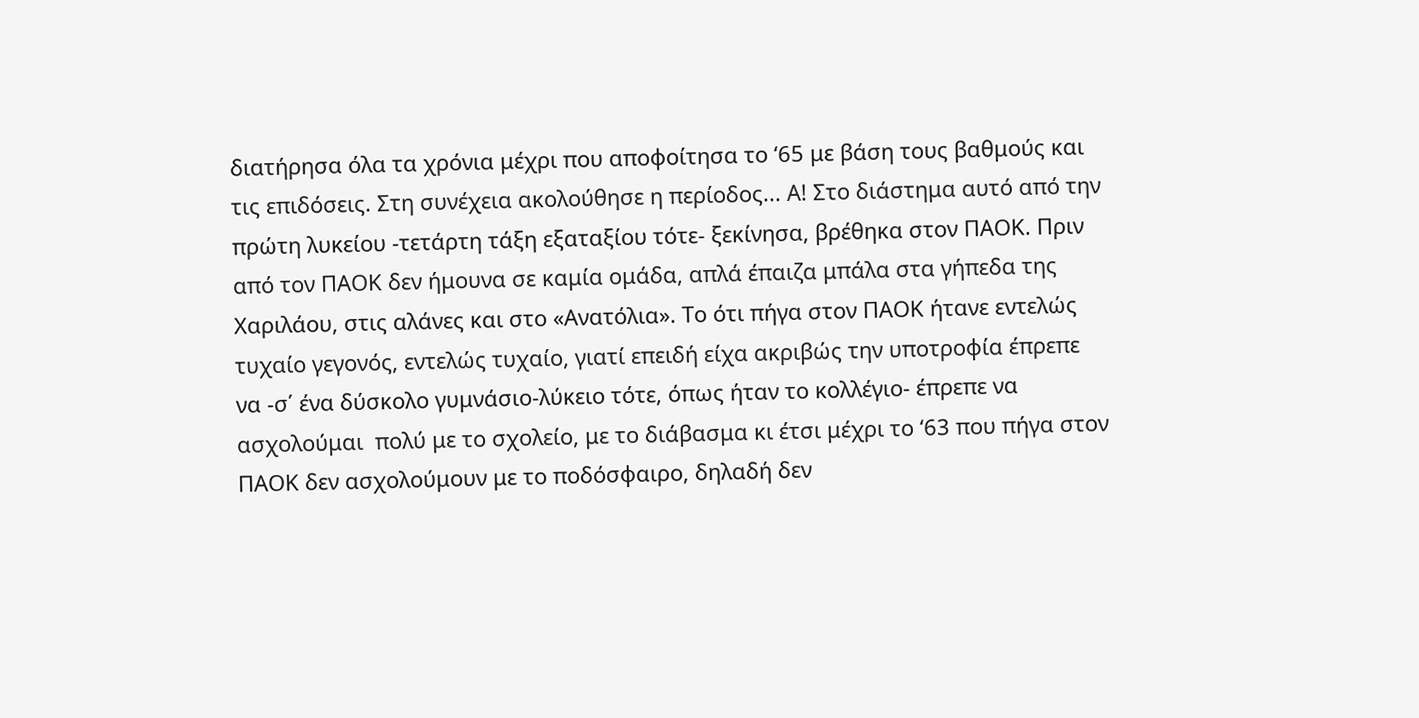διατήρησα όλα τα χρόνια μέχρι που αποφοίτησα το ‘65 με βάση τους βαθμούς και τις επιδόσεις. Στη συνέχεια ακολούθησε η περίοδος... Α! Στο διάστημα αυτό από την πρώτη λυκείου -τετάρτη τάξη εξαταξίου τότε- ξεκίνησα, βρέθηκα στον ΠΑΟΚ. Πριν από τον ΠΑΟΚ δεν ήμουνα σε καμία ομάδα, απλά έπαιζα μπάλα στα γήπεδα της Χαριλάου, στις αλάνες και στο «Ανατόλια». Το ότι πήγα στον ΠΑΟΚ ήτανε εντελώς τυχαίο γεγονός, εντελώς τυχαίο, γιατί επειδή είχα ακριβώς την υποτροφία έπρεπε να -σ΄ ένα δύσκολο γυμνάσιο-λύκειο τότε, όπως ήταν το κολλέγιο- έπρεπε να ασχολούμαι  πολύ με το σχολείο, με το διάβασμα κι έτσι μέχρι το ‘63 που πήγα στον ΠΑΟΚ δεν ασχολούμουν με το ποδόσφαιρο, δηλαδή δεν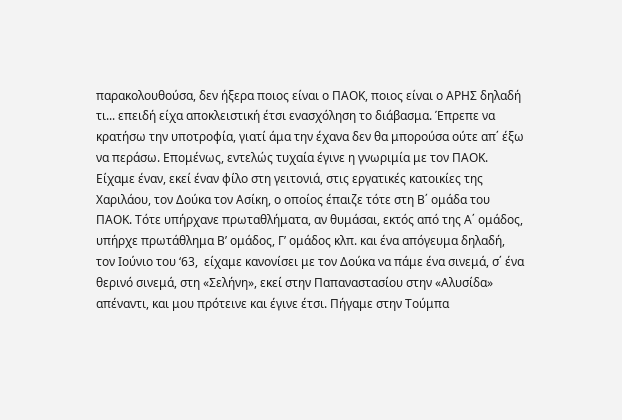παρακολουθούσα, δεν ήξερα ποιος είναι ο ΠΑΟΚ, ποιος είναι ο ΑΡΗΣ δηλαδή τι... επειδή είχα αποκλειστική έτσι ενασχόληση το διάβασμα. Έπρεπε να κρατήσω την υποτροφία, γιατί άμα την έχανα δεν θα μπορούσα ούτε απ΄ έξω να περάσω. Επομένως, εντελώς τυχαία έγινε η γνωριμία με τον ΠΑΟΚ. Είχαμε έναν, εκεί έναν φίλο στη γειτονιά, στις εργατικές κατοικίες της Χαριλάου, τον Δούκα τον Ασίκη, ο οποίος έπαιζε τότε στη Β΄ ομάδα του ΠΑΟΚ. Τότε υπήρχανε πρωταθλήματα, αν θυμάσαι, εκτός από της Α΄ ομάδος, υπήρχε πρωτάθλημα Β’ ομάδος, Γ’ ομάδος κλπ. και ένα απόγευμα δηλαδή, τον Ιούνιο του ‘63,  είχαμε κανονίσει με τον Δούκα να πάμε ένα σινεμά, σ΄ ένα θερινό σινεμά, στη «Σελήνη», εκεί στην Παπαναστασίου στην «Αλυσίδα» απέναντι, και μου πρότεινε και έγινε έτσι. Πήγαμε στην Τούμπα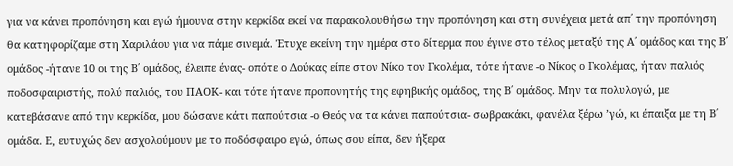για να κάνει προπόνηση και εγώ ήμουνα στην κερκίδα εκεί να παρακολουθήσω την προπόνηση και στη συνέχεια μετά απ΄ την προπόνηση θα κατηφορίζαμε στη Χαριλάου για να πάμε σινεμά. Έτυχε εκείνη την ημέρα στο δίτερμα που έγινε στο τέλος μεταξύ της Α΄ ομάδος και της Β΄ ομάδος -ήτανε 10 οι της Β΄ ομάδος, έλειπε ένας- οπότε ο Δούκας είπε στον Νίκο τον Γκολέμα, τότε ήτανε -ο Νίκος ο Γκολέμας, ήταν παλιός ποδοσφαιριστής, πολύ παλιός, του ΠΑΟΚ- και τότε ήτανε προπονητής της εφηβικής ομάδος, της Β΄ ομάδος. Μην τα πολυλογώ, με κατεβάσανε από την κερκίδα, μου δώσανε κάτι παπούτσια -ο Θεός να τα κάνει παπούτσια- σωβρακάκι, φανέλα ξέρω ’γώ, κι έπαιξα με τη Β΄ ομάδα. Ε, ευτυχώς δεν ασχολούμουν με το ποδόσφαιρο εγώ, όπως σου είπα, δεν ήξερα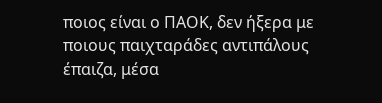ποιος είναι ο ΠΑΟΚ, δεν ήξερα με ποιους παιχταράδες αντιπάλους έπαιζα, μέσα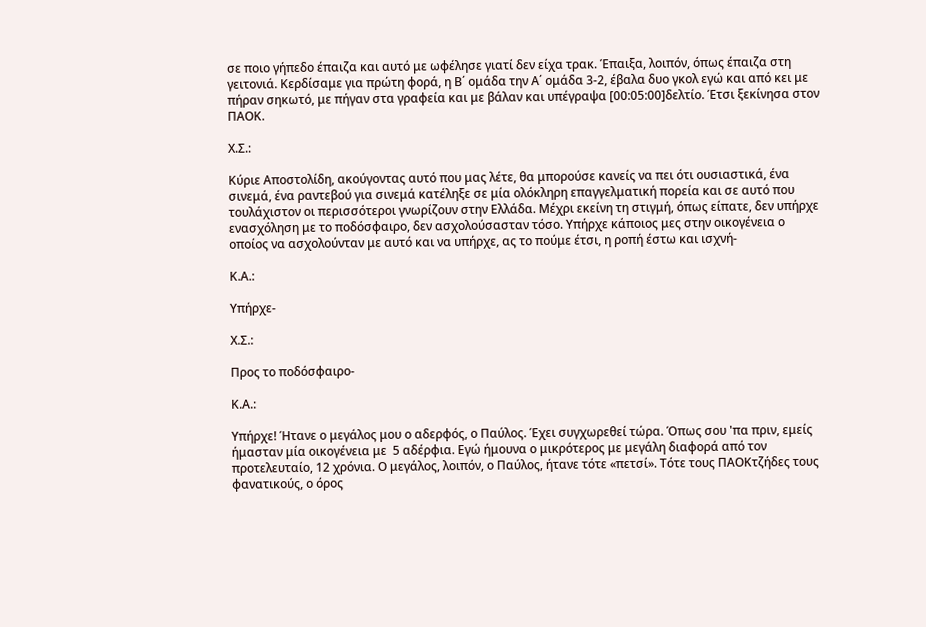σε ποιο γήπεδο έπαιζα και αυτό με ωφέλησε γιατί δεν είχα τρακ. Έπαιξα, λοιπόν, όπως έπαιζα στη γειτονιά. Κερδίσαμε για πρώτη φορά, η Β΄ ομάδα την Α΄ ομάδα 3-2, έβαλα δυο γκολ εγώ και από κει με πήραν σηκωτό, με πήγαν στα γραφεία και με βάλαν και υπέγραψα [00:05:00]δελτίο. Έτσι ξεκίνησα στον ΠΑΟΚ.

Χ.Σ.:

Κύριε Αποστολίδη, ακούγοντας αυτό που μας λέτε, θα μπορούσε κανείς να πει ότι ουσιαστικά, ένα σινεμά, ένα ραντεβού για σινεμά κατέληξε σε μία ολόκληρη επαγγελματική πορεία και σε αυτό που τουλάχιστον οι περισσότεροι γνωρίζουν στην Ελλάδα. Μέχρι εκείνη τη στιγμή, όπως είπατε, δεν υπήρχε ενασχόληση με το ποδόσφαιρο, δεν ασχολούσασταν τόσο. Υπήρχε κάποιος μες στην οικογένεια ο οποίος να ασχολούνταν με αυτό και να υπήρχε, ας το πούμε έτσι, η ροπή έστω και ισχνή-

Κ.Α.:

Υπήρχε-

Χ.Σ.:

Προς το ποδόσφαιρο-

Κ.Α.:

Υπήρχε! Ήτανε ο μεγάλος μου ο αδερφός, ο Παύλος. Έχει συγχωρεθεί τώρα. Όπως σου 'πα πριν, εμείς ήμασταν μία οικογένεια με  5 αδέρφια. Εγώ ήμουνα ο μικρότερος με μεγάλη διαφορά από τον προτελευταίο, 12 χρόνια. Ο μεγάλος, λοιπόν, ο Παύλος, ήτανε τότε «πετσί». Τότε τους ΠΑΟΚτζήδες τους φανατικούς, ο όρος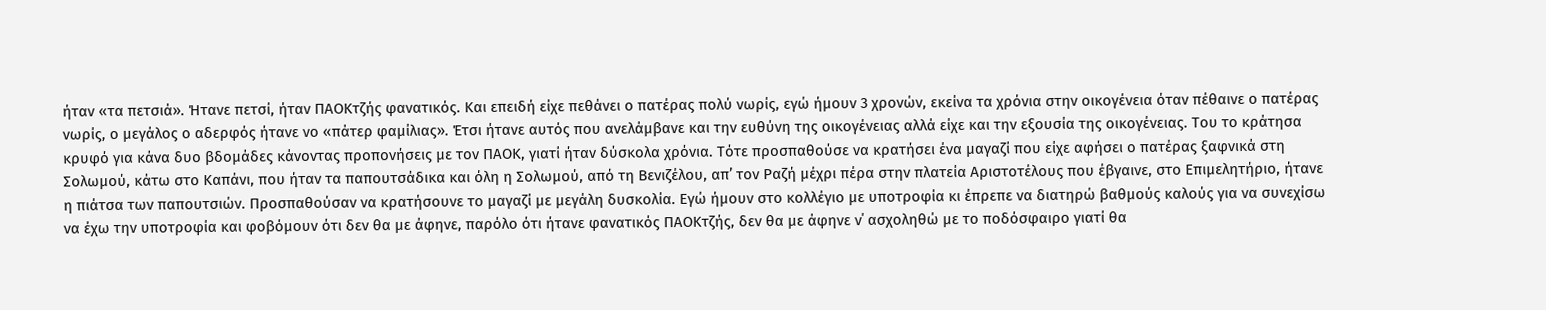ήταν «τα πετσιά». Ήτανε πετσί, ήταν ΠΑΟΚτζής φανατικός. Και επειδή είχε πεθάνει ο πατέρας πολύ νωρίς, εγώ ήμουν 3 χρονών, εκείνα τα χρόνια στην οικογένεια όταν πέθαινε ο πατέρας νωρίς, ο μεγάλος ο αδερφός ήτανε νο «πάτερ φαμίλιας». Έτσι ήτανε αυτός που ανελάμβανε και την ευθύνη της οικογένειας αλλά είχε και την εξουσία της οικογένειας. Του το κράτησα κρυφό για κάνα δυο βδομάδες κάνοντας προπονήσεις με τον ΠΑΟΚ, γιατί ήταν δύσκολα χρόνια. Τότε προσπαθούσε να κρατήσει ένα μαγαζί που είχε αφήσει ο πατέρας ξαφνικά στη Σολωμού, κάτω στο Καπάνι, που ήταν τα παπουτσάδικα και όλη η Σολωμού, από τη Βενιζέλου, απ’ τον Ραζή μέχρι πέρα στην πλατεία Αριστοτέλους που έβγαινε, στο Επιμελητήριο, ήτανε η πιάτσα των παπουτσιών. Προσπαθούσαν να κρατήσουνε το μαγαζί με μεγάλη δυσκολία. Εγώ ήμουν στο κολλέγιο με υποτροφία κι έπρεπε να διατηρώ βαθμούς καλούς για να συνεχίσω να έχω την υποτροφία και φοβόμουν ότι δεν θα με άφηνε, παρόλο ότι ήτανε φανατικός ΠΑΟΚτζής, δεν θα με άφηνε ν΄ ασχοληθώ με το ποδόσφαιρο γιατί θα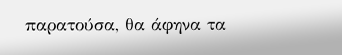παρατούσα, θα άφηνα τα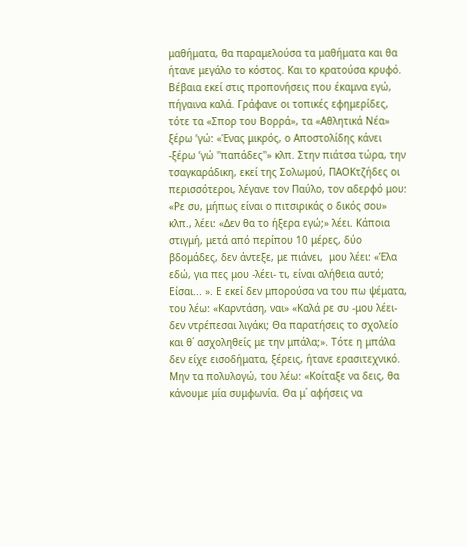μαθήματα, θα παραμελούσα τα μαθήματα και θα ήτανε μεγάλο το κόστος. Και το κρατούσα κρυφό. Βέβαια εκεί στις προπονήσεις που έκαμνα εγώ, πήγαινα καλά. Γράφανε οι τοπικές εφημερίδες, τότε τα «Σπορ του Βορρά», τα «Αθλητικά Νέα» ξέρω ’γώ: «Ένας μικρός, ο Αποστολίδης κάνει -ξέρω ’γώ ''παπάδες''» κλπ. Στην πιάτσα τώρα, την τσαγκαράδικη, εκεί της Σολωμού, ΠΑΟΚτζήδες οι περισσότεροι, λέγανε τον Παύλο, τον αδερφό μου: «Ρε συ, μήπως είναι ο πιτσιρικάς ο δικός σου» κλπ., λέει: «Δεν θα το ήξερα εγώ;» λέει. Κάποια στιγμή, μετά από περίπου 10 μέρες, δύο βδομάδες, δεν άντεξε, με πιάνει,  μου λέει: «Έλα εδώ, για πες μου -λέει- τι, είναι αλήθεια αυτό; Είσαι... ». Ε εκεί δεν μπορούσα να του πω ψέματα, του λέω: «Καρντάση, ναι» «Καλά ρε συ -μου λέει- δεν ντρέπεσαι λιγάκι; Θα παρατήσεις το σχολείο και θ΄ ασχοληθείς με την μπάλα;». Τότε η μπάλα δεν είχε εισοδήματα, ξέρεις, ήτανε ερασιτεχνικό. Μην τα πολυλογώ, του λέω: «Κοίταξε να δεις, θα κάνουμε μία συμφωνία. Θα μ΄ αφήσεις να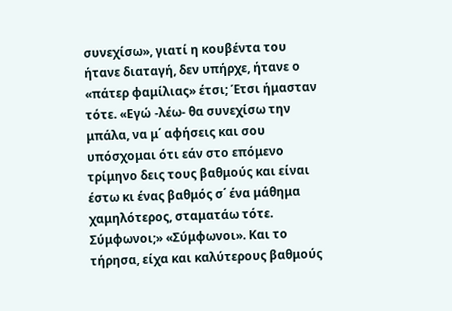συνεχίσω», γιατί η κουβέντα του ήτανε διαταγή, δεν υπήρχε, ήτανε ο «πάτερ φαμίλιας» έτσι; Έτσι ήμασταν τότε. «Εγώ -λέω- θα συνεχίσω την μπάλα, να μ΄ αφήσεις και σου υπόσχομαι ότι εάν στο επόμενο τρίμηνο δεις τους βαθμούς και είναι έστω κι ένας βαθμός σ΄ ένα μάθημα χαμηλότερος, σταματάω τότε. Σύμφωνοι;» «Σύμφωνοι». Και το τήρησα, είχα και καλύτερους βαθμούς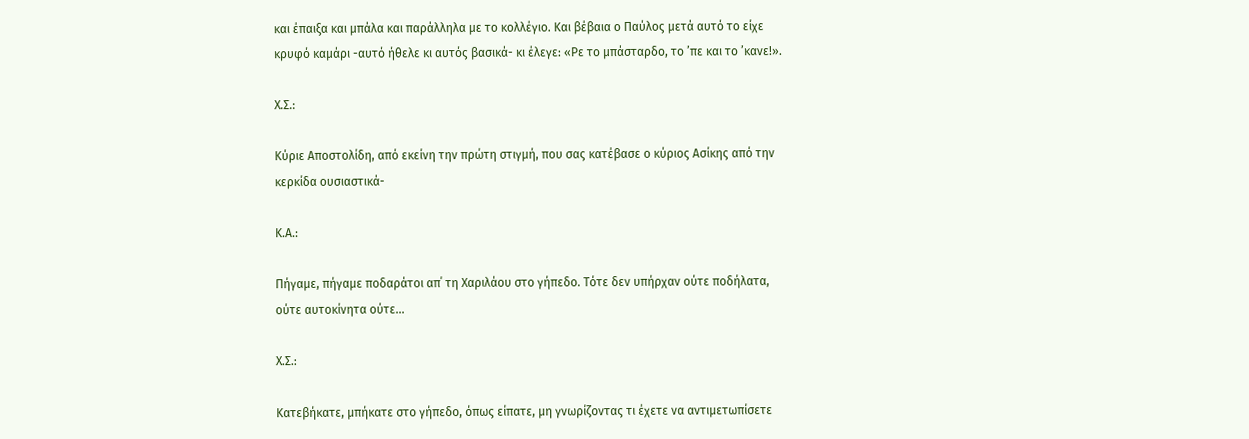και έπαιξα και μπάλα και παράλληλα με το κολλέγιο. Και βέβαια ο Παύλος μετά αυτό το είχε κρυφό καμάρι -αυτό ήθελε κι αυτός βασικά- κι έλεγε: «Ρε το μπάσταρδο, το ’πε και το ’κανε!».

Χ.Σ.:

Κύριε Αποστολίδη, από εκείνη την πρώτη στιγμή, που σας κατέβασε ο κύριος Ασίκης από την κερκίδα ουσιαστικά-

Κ.Α.:

Πήγαμε, πήγαμε ποδαράτοι απ΄ τη Χαριλάου στο γήπεδο. Τότε δεν υπήρχαν ούτε ποδήλατα, ούτε αυτοκίνητα ούτε...

Χ.Σ.:

Κατεβήκατε, μπήκατε στο γήπεδο, όπως είπατε, μη γνωρίζοντας τι έχετε να αντιμετωπίσετε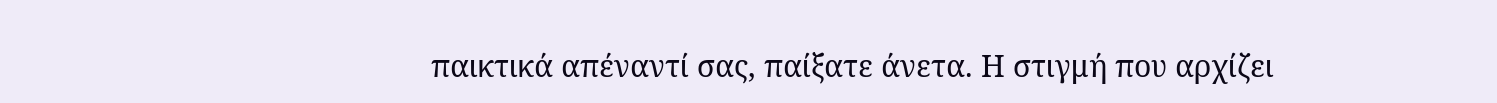παικτικά απέναντί σας, παίξατε άνετα. Η στιγμή που αρχίζει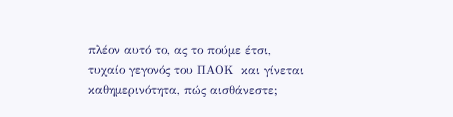πλέον αυτό το, ας το πούμε έτσι, τυχαίο γεγονός του ΠΑΟΚ  και γίνεται καθημερινότητα, πώς αισθάνεστε;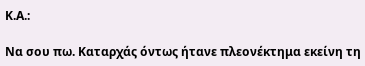Κ.Α.:

Να σου πω. Καταρχάς όντως ήτανε πλεονέκτημα εκείνη τη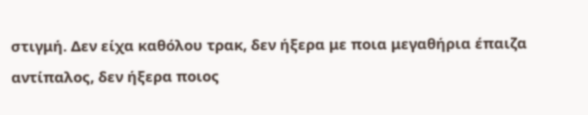στιγμή. Δεν είχα καθόλου τρακ, δεν ήξερα με ποια μεγαθήρια έπαιζα αντίπαλος, δεν ήξερα ποιος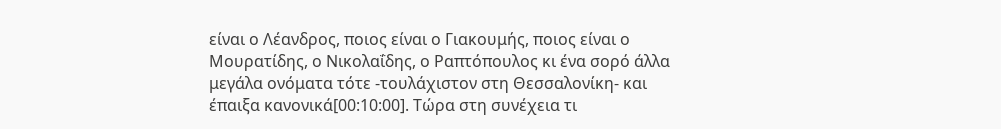είναι ο Λέανδρος, ποιος είναι ο Γιακουμής, ποιος είναι ο Μουρατίδης, ο Νικολαΐδης, ο Ραπτόπουλος κι ένα σορό άλλα μεγάλα ονόματα τότε -τουλάχιστον στη Θεσσαλονίκη- και έπαιξα κανονικά[00:10:00]. Τώρα στη συνέχεια τι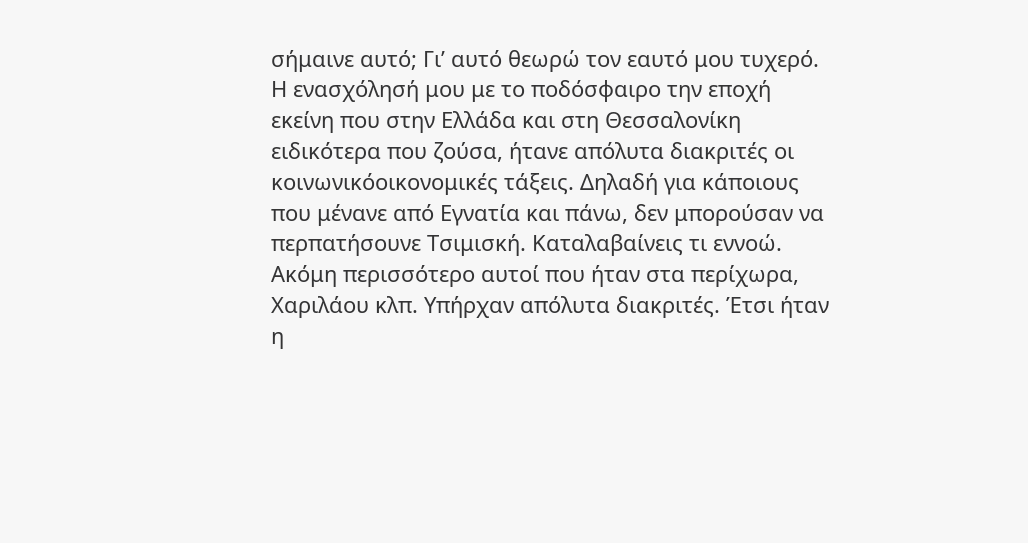σήμαινε αυτό; Γι’ αυτό θεωρώ τον εαυτό μου τυχερό. Η ενασχόλησή μου με το ποδόσφαιρο την εποχή εκείνη που στην Ελλάδα και στη Θεσσαλονίκη ειδικότερα που ζούσα, ήτανε απόλυτα διακριτές οι κοινωνικόοικονομικές τάξεις. Δηλαδή για κάποιους που μένανε από Εγνατία και πάνω, δεν μπορούσαν να περπατήσουνε Τσιμισκή. Καταλαβαίνεις τι εννοώ. Ακόμη περισσότερο αυτοί που ήταν στα περίχωρα, Χαριλάου κλπ. Υπήρχαν απόλυτα διακριτές. Έτσι ήταν η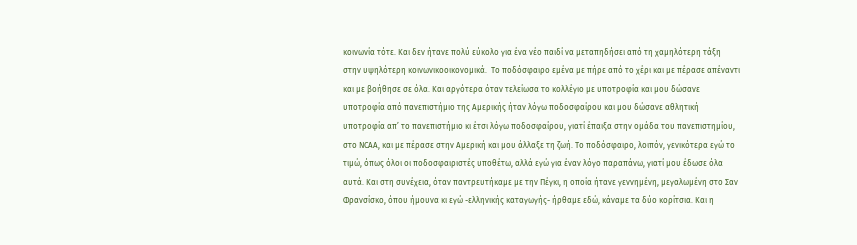κοινωνία τότε. Και δεν ήτανε πολύ εύκολο για ένα νέο παιδί να μεταπηδήσει από τη χαμηλότερη τάξη στην υψηλότερη κοινωνικοοικονομικά.  Το ποδόσφαιρο εμένα με πήρε από το χέρι και με πέρασε απέναντι και με βοήθησε σε όλα. Και αργότερα όταν τελείωσα το κολλέγιο με υποτροφία και μου δώσανε υποτροφία από πανεπιστήμιο της Αμερικής ήταν λόγω ποδοσφαίρου και μου δώσανε αθλητική υποτροφία απ’ το πανεπιστήμιο κι έτσι λόγω ποδοσφαίρου, γιατί έπαιξα στην ομάδα του πανεπιστημίου, στο NCΑΑ, και με πέρασε στην Αμερική και μου άλλαξε τη ζωή. Το ποδόσφαιρο, λοιπόν, γενικότερα εγώ το τιμώ, όπως όλοι οι ποδοσφαιριστές υποθέτω, αλλά εγώ για έναν λόγο παραπάνω, γιατί μου έδωσε όλα αυτά. Και στη συνέχεια, όταν παντρευτήκαμε με την Πέγκι, η οποία ήτανε γεννημένη, μεγαλωμένη στο Σαν Φρανσίσκο, όπου ήμουνα κι εγώ -ελληνικής καταγωγής- ήρθαμε εδώ, κάναμε τα δύο κορίτσια. Και η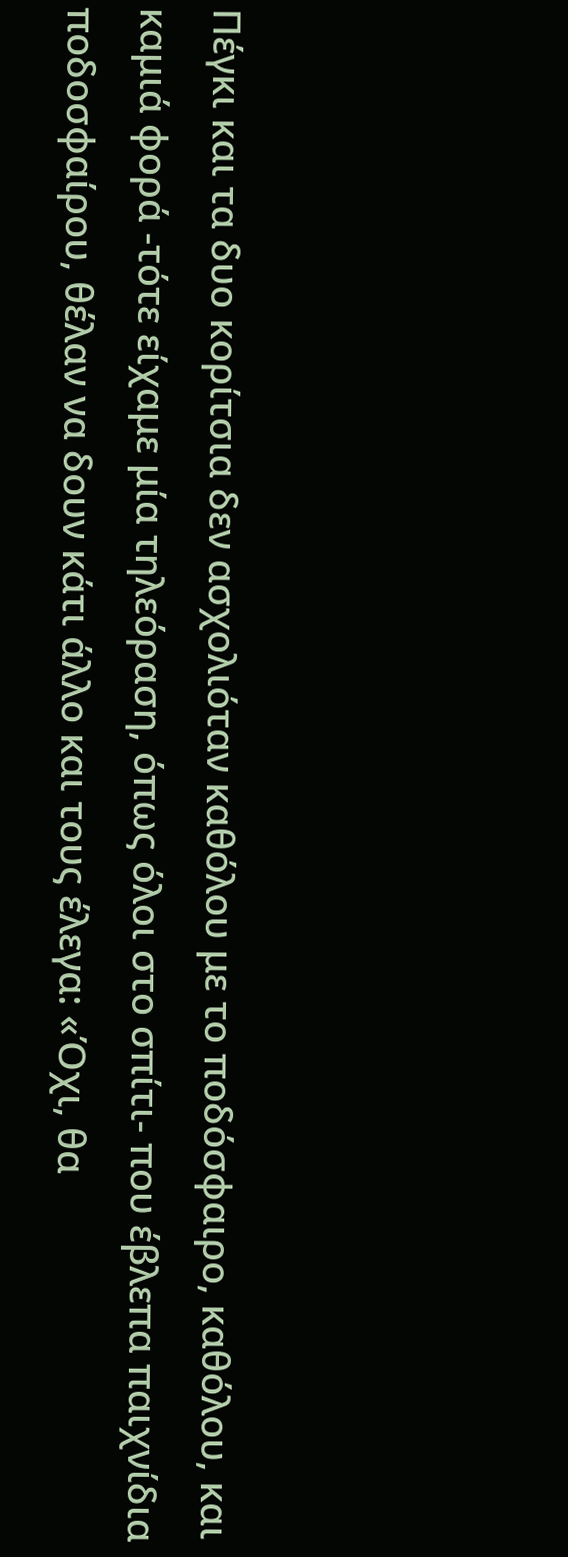Πέγκι και τα δυο κορίτσια δεν ασχολιόταν καθόλου με το ποδόσφαιρο, καθόλου, και καμιά φορά -τότε είχαμε μία τηλεόραση, όπως όλοι στο σπίτι- που έβλεπα παιχνίδια ποδοσφαίρου, θέλαν να δουν κάτι άλλο και τους έλεγα: «Όχι, θα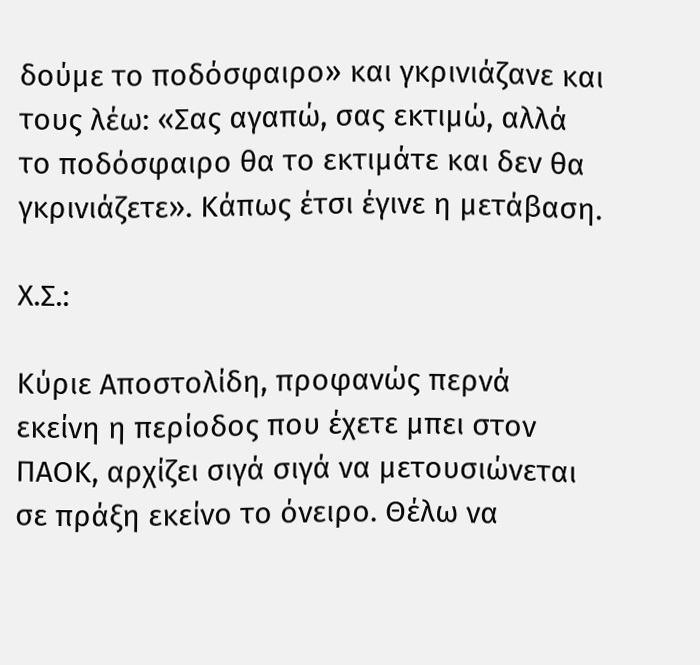δούμε το ποδόσφαιρο» και γκρινιάζανε και τους λέω: «Σας αγαπώ, σας εκτιμώ, αλλά το ποδόσφαιρο θα το εκτιμάτε και δεν θα γκρινιάζετε». Κάπως έτσι έγινε η μετάβαση.

Χ.Σ.:

Κύριε Αποστολίδη, προφανώς περνά εκείνη η περίοδος που έχετε μπει στον ΠΑΟΚ, αρχίζει σιγά σιγά να μετουσιώνεται σε πράξη εκείνο το όνειρο. Θέλω να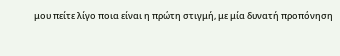μου πείτε λίγο ποια είναι η πρώτη στιγμή, με μία δυνατή προπόνηση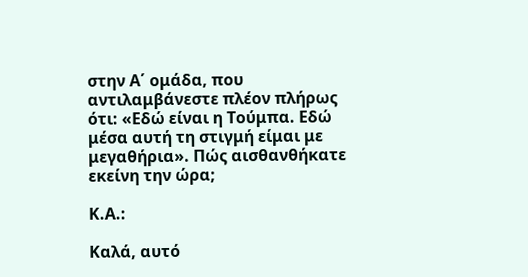στην Α΄ ομάδα, που αντιλαμβάνεστε πλέον πλήρως ότι: «Εδώ είναι η Τούμπα. Εδώ μέσα αυτή τη στιγμή είμαι με μεγαθήρια». Πώς αισθανθήκατε εκείνη την ώρα;

Κ.Α.:

Καλά, αυτό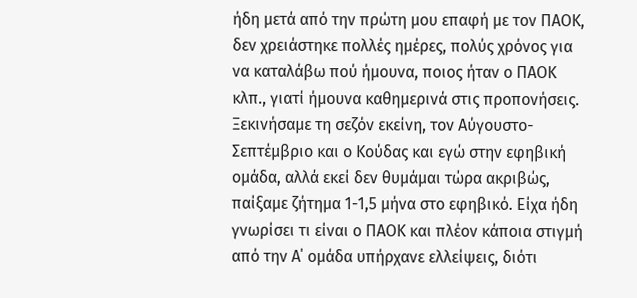ήδη μετά από την πρώτη μου επαφή με τον ΠΑΟΚ, δεν χρειάστηκε πολλές ημέρες, πολύς χρόνος για να καταλάβω πού ήμουνα, ποιος ήταν ο ΠΑΟΚ κλπ., γιατί ήμουνα καθημερινά στις προπονήσεις. Ξεκινήσαμε τη σεζόν εκείνη, τον Αύγουστο-Σεπτέμβριο και ο Κούδας και εγώ στην εφηβική ομάδα, αλλά εκεί δεν θυμάμαι τώρα ακριβώς, παίξαμε ζήτημα 1-1,5 μήνα στο εφηβικό. Είχα ήδη γνωρίσει τι είναι ο ΠΑΟΚ και πλέον κάποια στιγμή από την Α΄ ομάδα υπήρχανε ελλείψεις, διότι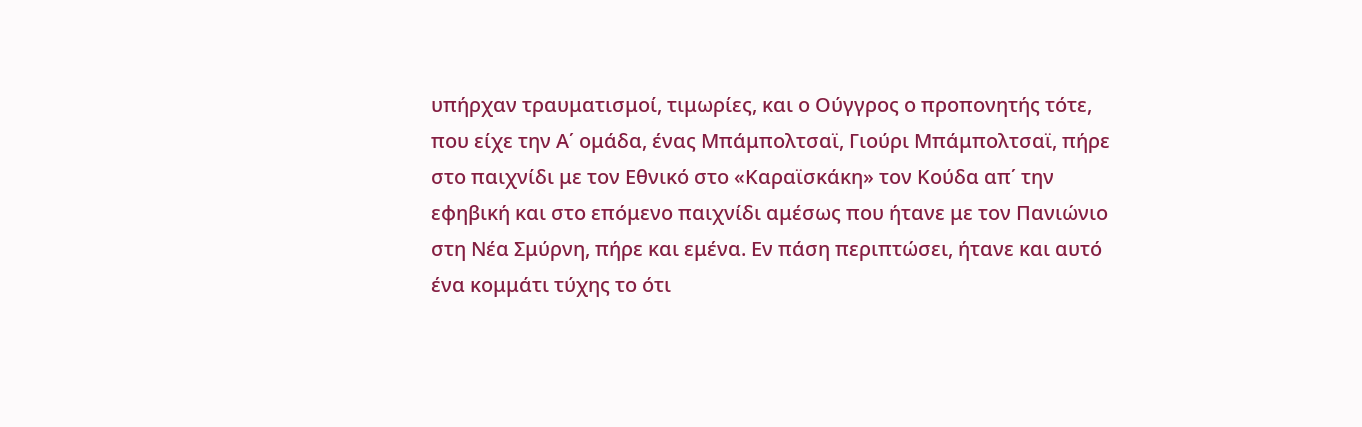υπήρχαν τραυματισμοί, τιμωρίες, και ο Ούγγρος ο προπονητής τότε, που είχε την Α΄ ομάδα, ένας Μπάμπολτσαϊ, Γιούρι Μπάμπολτσαϊ, πήρε στο παιχνίδι με τον Εθνικό στο «Καραϊσκάκη» τον Κούδα απ΄ την εφηβική και στο επόμενο παιχνίδι αμέσως που ήτανε με τον Πανιώνιο στη Νέα Σμύρνη, πήρε και εμένα. Εν πάση περιπτώσει, ήτανε και αυτό ένα κομμάτι τύχης το ότι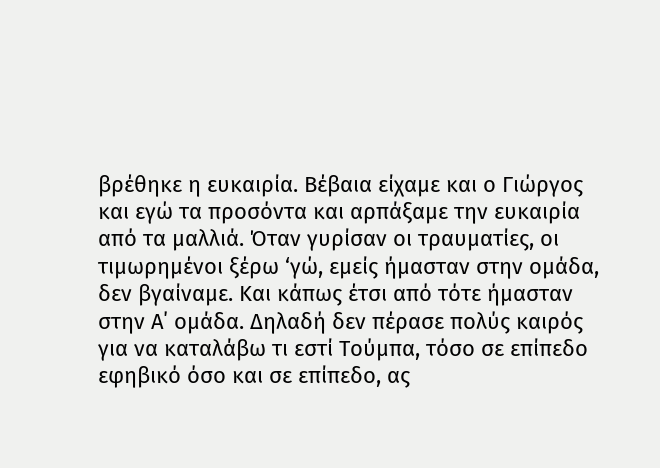βρέθηκε η ευκαιρία. Βέβαια είχαμε και ο Γιώργος και εγώ τα προσόντα και αρπάξαμε την ευκαιρία  από τα μαλλιά. Όταν γυρίσαν οι τραυματίες, οι τιμωρημένοι ξέρω ‘γώ, εμείς ήμασταν στην ομάδα, δεν βγαίναμε. Και κάπως έτσι από τότε ήμασταν στην Α΄ ομάδα. Δηλαδή δεν πέρασε πολύς καιρός για να καταλάβω τι εστί Τούμπα, τόσο σε επίπεδο εφηβικό όσο και σε επίπεδο, ας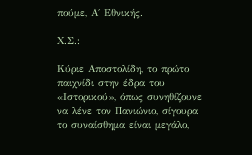πούμε, Α΄ Εθνικής.

Χ.Σ.:

Κύριε Αποστολίδη, το πρώτο παιχνίδι στην έδρα του «Ιστορικού», όπως συνηθίζουνε να λένε τον Πανιώνιο, σίγουρα το συναίσθημα είναι μεγάλο,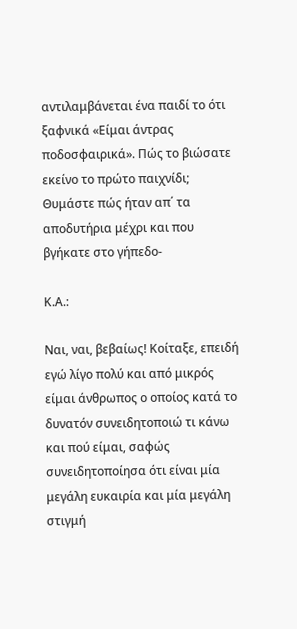αντιλαμβάνεται ένα παιδί το ότι ξαφνικά «Είμαι άντρας ποδοσφαιρικά». Πώς το βιώσατε εκείνο το πρώτο παιχνίδι; Θυμάστε πώς ήταν απ΄ τα αποδυτήρια μέχρι και που βγήκατε στο γήπεδο-

Κ.Α.:

Ναι, ναι, βεβαίως! Κοίταξε, επειδή εγώ λίγο πολύ και από μικρός  είμαι άνθρωπος ο οποίος κατά το δυνατόν συνειδητοποιώ τι κάνω και πού είμαι, σαφώς συνειδητοποίησα ότι είναι μία μεγάλη ευκαιρία και μία μεγάλη στιγμή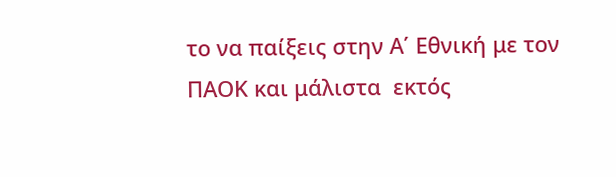το να παίξεις στην Α΄ Εθνική με τον ΠΑΟΚ και μάλιστα  εκτός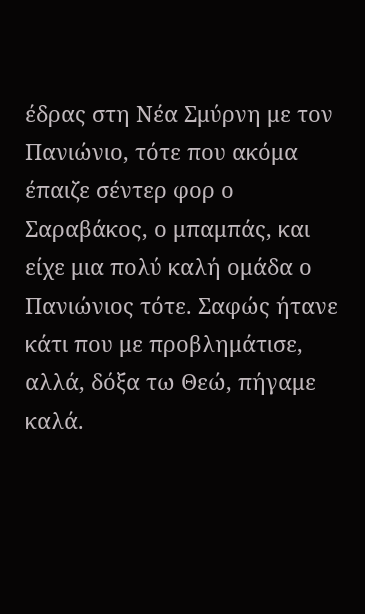έδρας στη Νέα Σμύρνη με τον Πανιώνιο, τότε που ακόμα έπαιζε σέντερ φορ ο Σαραβάκος, ο μπαμπάς, και είχε μια πολύ καλή ομάδα ο Πανιώνιος τότε. Σαφώς ήτανε κάτι που με προβλημάτισε, αλλά, δόξα τω Θεώ, πήγαμε καλά.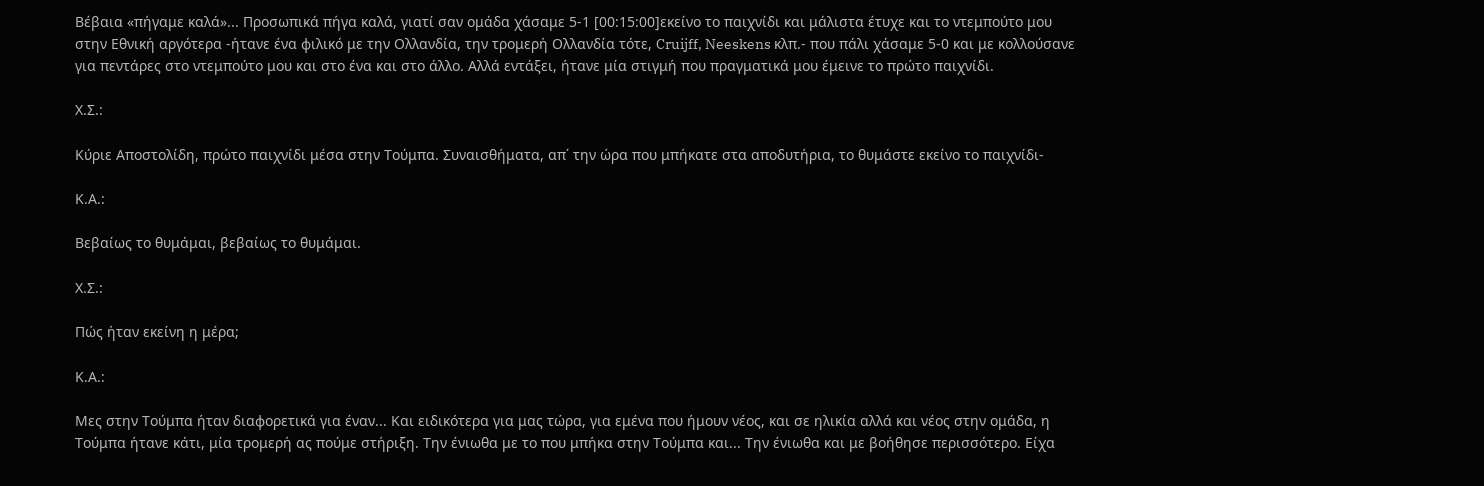Βέβαια «πήγαμε καλά»... Προσωπικά πήγα καλά, γιατί σαν ομάδα χάσαμε 5-1 [00:15:00]εκείνο το παιχνίδι και μάλιστα έτυχε και το ντεμπούτο μου στην Εθνική αργότερα -ήτανε ένα φιλικό με την Ολλανδία, την τρομερή Ολλανδία τότε, Cruijff, Neeskens κλπ.- που πάλι χάσαμε 5-0 και με κολλούσανε για πεντάρες στο ντεμπούτο μου και στο ένα και στο άλλο. Αλλά εντάξει, ήτανε μία στιγμή που πραγματικά μου έμεινε το πρώτο παιχνίδι.

Χ.Σ.:

Κύριε Αποστολίδη, πρώτο παιχνίδι μέσα στην Τούμπα. Συναισθήματα, απ΄ την ώρα που μπήκατε στα αποδυτήρια, το θυμάστε εκείνο το παιχνίδι-

Κ.Α.:

Βεβαίως το θυμάμαι, βεβαίως το θυμάμαι.

Χ.Σ.:

Πώς ήταν εκείνη η μέρα;

Κ.Α.:

Μες στην Τούμπα ήταν διαφορετικά για έναν... Και ειδικότερα για μας τώρα, για εμένα που ήμουν νέος, και σε ηλικία αλλά και νέος στην ομάδα, η Τούμπα ήτανε κάτι, μία τρομερή ας πούμε στήριξη. Την ένιωθα με το που μπήκα στην Τούμπα και... Την ένιωθα και με βοήθησε περισσότερο. Είχα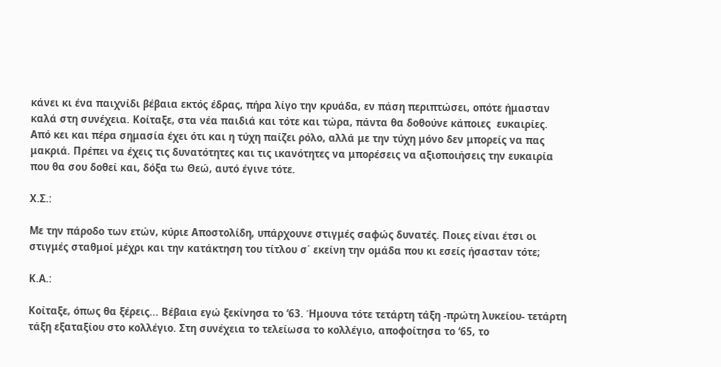κάνει κι ένα παιχνίδι βέβαια εκτός έδρας, πήρα λίγο την κρυάδα, εν πάση περιπτώσει, οπότε ήμασταν καλά στη συνέχεια. Κοίταξε, στα νέα παιδιά και τότε και τώρα, πάντα θα δοθούνε κάποιες  ευκαιρίες. Από κει και πέρα σημασία έχει ότι και η τύχη παίζει ρόλο, αλλά με την τύχη μόνο δεν μπορείς να πας μακριά. Πρέπει να έχεις τις δυνατότητες και τις ικανότητες να μπορέσεις να αξιοποιήσεις την ευκαιρία που θα σου δοθεί και, δόξα τω Θεώ, αυτό έγινε τότε.

Χ.Σ.:

Με την πάροδο των ετών, κύριε Αποστολίδη, υπάρχουνε στιγμές σαφώς δυνατές. Ποιες είναι έτσι οι στιγμές σταθμοί μέχρι και την κατάκτηση του τίτλου σ΄ εκείνη την ομάδα που κι εσείς ήσασταν τότε;

Κ.Α.:

Κοίταξε, όπως θα ξέρεις... Βέβαια εγώ ξεκίνησα το ‘63. Ήμουνα τότε τετάρτη τάξη -πρώτη λυκείου- τετάρτη τάξη εξαταξίου στο κολλέγιο. Στη συνέχεια το τελείωσα το κολλέγιο, αποφοίτησα το ‘65, το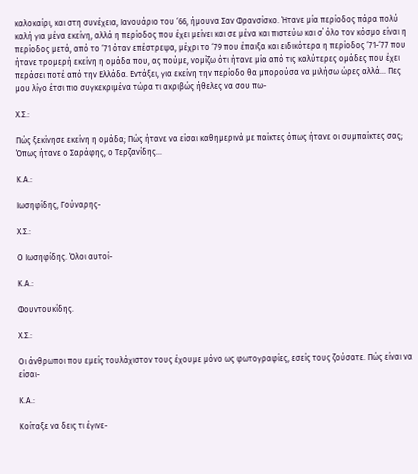καλοκαίρι, και στη συνέχεια, Ιανουάριο του ‘66, ήμουνα Σαν Φρανσίσκο. Ήτανε μία περίοδος πάρα πολύ καλή για μένα εκείνη, αλλά η περίοδος που έχει μείνει και σε μένα και πιστεύω και σ΄ όλο τον κόσμο είναι η περίοδος μετά, από το ‘71 όταν επέστρεψα, μέχρι το ‘79 που έπαιξα και ειδικότερα η περίοδος ‘71-‘77 που ήτανε τρομερή εκείνη η ομάδα που, ας πούμε, νομίζω ότι ήτανε μία από τις καλύτερες ομάδες που έχει περάσει ποτέ από την Ελλάδα. Εντάξει, για εκείνη την περίοδο θα μπορούσα να μιλήσω ώρες αλλά... Πες μου λίγο έτσι πιο συγκεκριμένα τώρα τι ακριβώς ήθελες να σου πω-

Χ.Σ.:

Πώς ξεκίνησε εκείνη η ομάδα; Πώς ήτανε να είσαι καθημερινά με παίκτες όπως ήτανε οι συμπαίκτες σας; Όπως ήτανε ο Σαράφης, ο Τερζανίδης...

Κ.Α.:

Ιωσηφίδης, Γούναρης-

Χ.Σ.:

Ο Ιωσηφίδης. Όλοι αυτοί-

Κ.Α.:

Φουντουκίδης.

Χ.Σ.:

Οι άνθρωποι που εμείς τουλάχιστον τους έχουμε μόνο ως φωτογραφίες, εσείς τους ζούσατε. Πώς είναι να είσαι-

Κ.Α.:

Κοίταξε να δεις τι έγινε-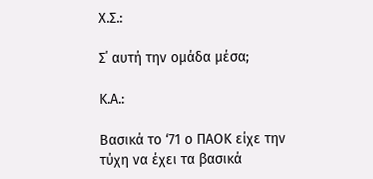Χ.Σ.:

Σ΄ αυτή την ομάδα μέσα;

Κ.Α.:

Βασικά το ‘71 ο ΠΑΟΚ είχε την τύχη να έχει τα βασικά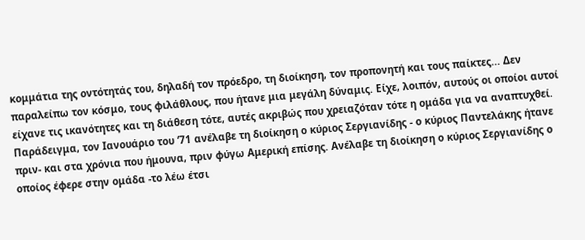κομμάτια της οντότητάς του, δηλαδή τον πρόεδρο, τη διοίκηση, τον προπονητή και τους παίκτες... Δεν παραλείπω τον κόσμο, τους φιλάθλους, που ήτανε μια μεγάλη δύναμις. Είχε, λοιπόν, αυτούς οι οποίοι αυτοί είχανε τις ικανότητες και τη διάθεση τότε, αυτές ακριβώς που χρειαζόταν τότε η ομάδα για να αναπτυχθεί. Παράδειγμα, τον Ιανουάριο του ‘71 ανέλαβε τη διοίκηση ο κύριος Σεργιανίδης - ο κύριος Παντελάκης ήτανε πριν- και στα χρόνια που ήμουνα, πριν φύγω Αμερική επίσης. Ανέλαβε τη διοίκηση ο κύριος Σεργιανίδης ο οποίος έφερε στην ομάδα -το λέω έτσι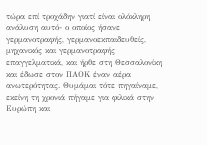τώρα επί τροχάδην γιατί είναι ολόκληρη ανάλυση αυτό- ο οποίος ήσανε γερμανοτραφής, γερμανοεκπαιδευθείς, μηχανικός και γερμανοτραφής επαγγελματικά, και ήρθε στη Θεσσαλονίκη και έδωσε στον ΠΑΟΚ έναν αέρα ανωτερότητας. Θυμάμαι τότε πηγαίναμε, εκείνη τη χρονιά πήγαμε για φιλικά στην Ευρώπη και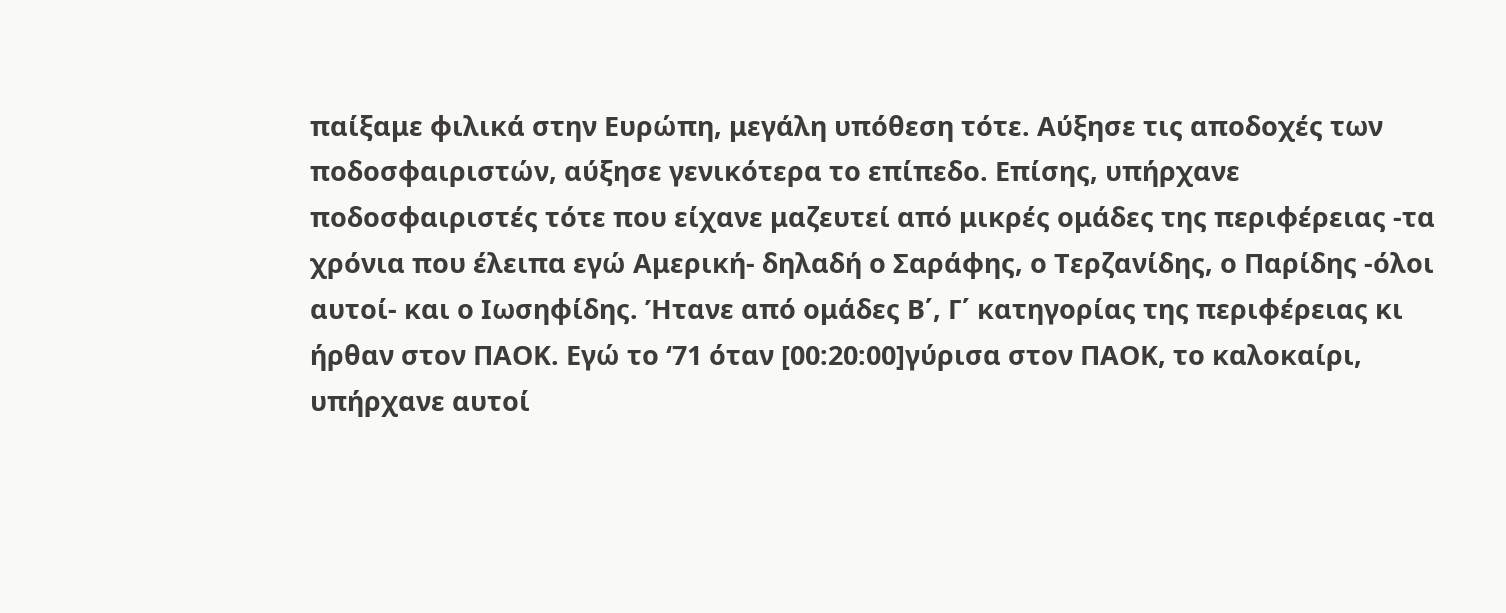παίξαμε φιλικά στην Ευρώπη, μεγάλη υπόθεση τότε. Αύξησε τις αποδοχές των ποδοσφαιριστών, αύξησε γενικότερα το επίπεδο. Επίσης, υπήρχανε ποδοσφαιριστές τότε που είχανε μαζευτεί από μικρές ομάδες της περιφέρειας -τα χρόνια που έλειπα εγώ Αμερική- δηλαδή ο Σαράφης, ο Τερζανίδης, ο Παρίδης -όλοι αυτοί- και ο Ιωσηφίδης. Ήτανε από ομάδες Β΄, Γ΄ κατηγορίας της περιφέρειας κι ήρθαν στον ΠΑΟΚ. Εγώ το ‘71 όταν [00:20:00]γύρισα στον ΠΑΟΚ, το καλοκαίρι, υπήρχανε αυτοί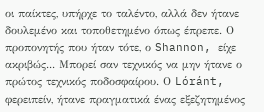οι παίκτες, υπήρχε το ταλέντο, αλλά δεν ήτανε δουλεμένο και τοποθετημένο όπως έπρεπε. Ο προπονητής που ήταν τότε, ο Shannon, είχε ακριβώς... Μπορεί σαν τεχνικός να μην ήτανε ο πρώτος τεχνικός ποδοσφαίρου. Ο Lóránt, φερειπείν, ήτανε πραγματικά ένας εξεζητημένος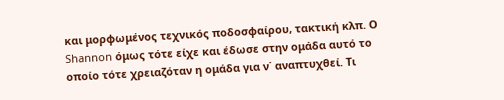και μορφωμένος τεχνικός ποδοσφαίρου, τακτική κλπ. Ο Shannon όμως τότε είχε και έδωσε στην ομάδα αυτό το οποίο τότε χρειαζόταν η ομάδα για ν΄ αναπτυχθεί. Τι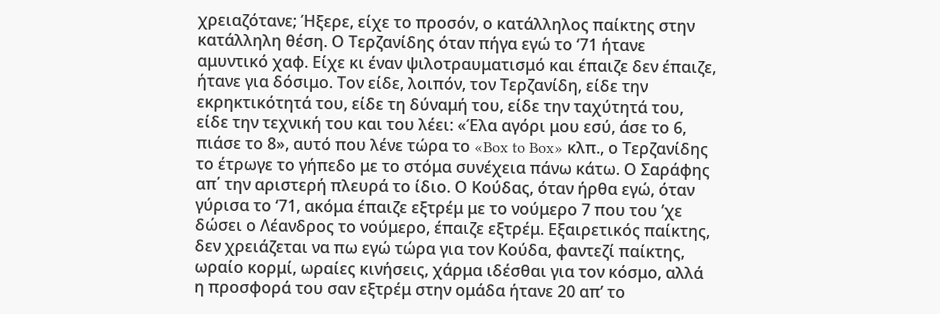χρειαζότανε; Ήξερε, είχε το προσόν, ο κατάλληλος παίκτης στην κατάλληλη θέση. Ο Τερζανίδης όταν πήγα εγώ το ‘71 ήτανε αμυντικό χαφ. Είχε κι έναν ψιλοτραυματισμό και έπαιζε δεν έπαιζε, ήτανε για δόσιμο. Τον είδε, λοιπόν, τον Τερζανίδη, είδε την εκρηκτικότητά του, είδε τη δύναμή του, είδε την ταχύτητά του, είδε την τεχνική του και του λέει: «Έλα αγόρι μου εσύ, άσε το 6, πιάσε το 8», αυτό που λένε τώρα το «Box to Box» κλπ., ο Τερζανίδης το έτρωγε το γήπεδο με το στόμα συνέχεια πάνω κάτω. Ο Σαράφης απ΄ την αριστερή πλευρά το ίδιο. Ο Κούδας, όταν ήρθα εγώ, όταν γύρισα το ‘71, ακόμα έπαιζε εξτρέμ με το νούμερο 7 που του ’χε δώσει ο Λέανδρος το νούμερο, έπαιζε εξτρέμ. Εξαιρετικός παίκτης, δεν χρειάζεται να πω εγώ τώρα για τον Κούδα, φαντεζί παίκτης, ωραίο κορμί, ωραίες κινήσεις, χάρμα ιδέσθαι για τον κόσμο, αλλά η προσφορά του σαν εξτρέμ στην ομάδα ήτανε 20 απ’ το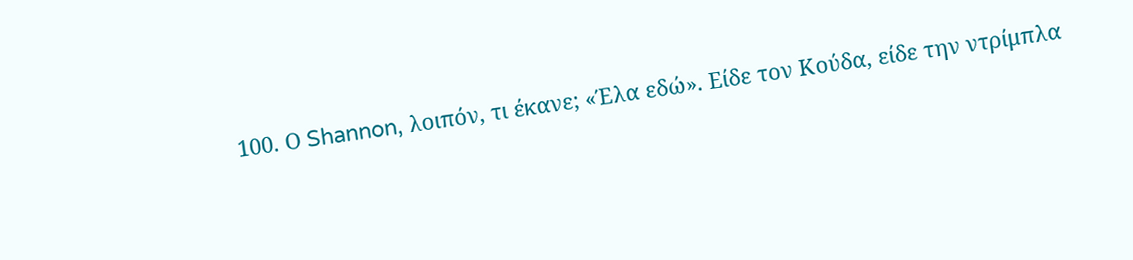100. Ο Shannon, λοιπόν, τι έκανε; «Έλα εδώ». Είδε τον Κούδα, είδε την ντρίμπλα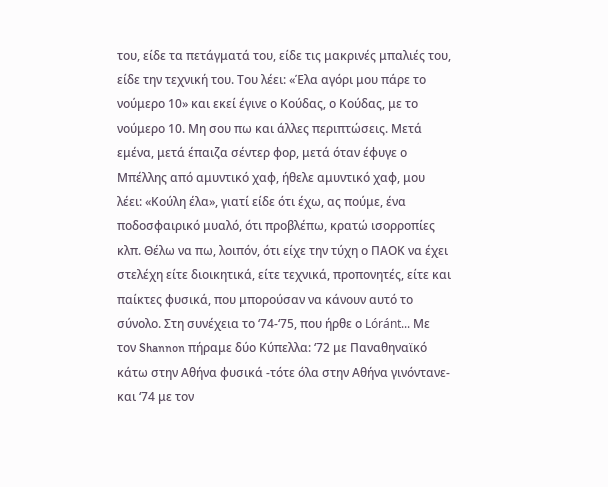του, είδε τα πετάγματά του, είδε τις μακρινές μπαλιές του, είδε την τεχνική του. Του λέει: «Έλα αγόρι μου πάρε το νούμερο 10» και εκεί έγινε ο Κούδας, ο Κούδας, με το νούμερο 10. Μη σου πω και άλλες περιπτώσεις. Μετά εμένα, μετά έπαιζα σέντερ φορ, μετά όταν έφυγε ο Μπέλλης από αμυντικό χαφ, ήθελε αμυντικό χαφ, μου λέει: «Κούλη έλα», γιατί είδε ότι έχω, ας πούμε, ένα ποδοσφαιρικό μυαλό, ότι προβλέπω, κρατώ ισορροπίες κλπ. Θέλω να πω, λοιπόν, ότι είχε την τύχη ο ΠΑΟΚ να έχει στελέχη είτε διοικητικά, είτε τεχνικά, προπονητές, είτε και παίκτες φυσικά, που μπορούσαν να κάνουν αυτό το σύνολο. Στη συνέχεια το ‘74-‘75, που ήρθε ο Lóránt... Με τον Shannon πήραμε δύο Κύπελλα: ‘72 με Παναθηναϊκό κάτω στην Αθήνα φυσικά -τότε όλα στην Αθήνα γινόντανε- και ‘74 με τον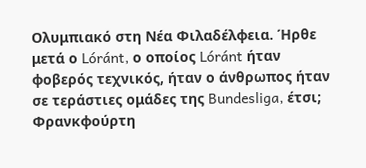Ολυμπιακό στη Νέα Φιλαδέλφεια. Ήρθε μετά ο Lóránt, ο οποίος Lóránt ήταν φοβερός τεχνικός, ήταν ο άνθρωπος ήταν σε τεράστιες ομάδες της Bundesliga, έτσι; Φρανκφούρτη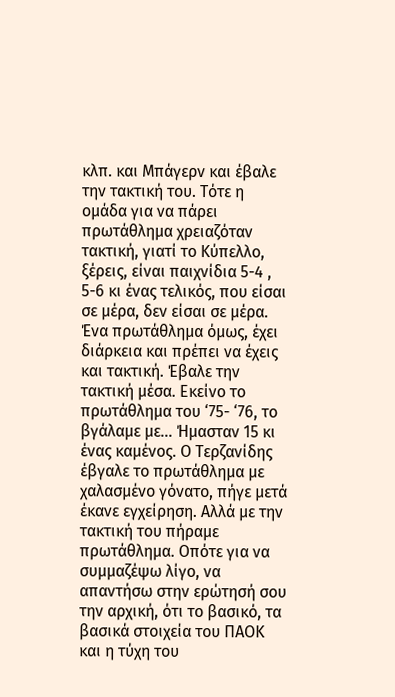κλπ. και Μπάγερν και έβαλε την τακτική του. Τότε η ομάδα για να πάρει πρωτάθλημα χρειαζόταν τακτική, γιατί το Κύπελλο, ξέρεις, είναι παιχνίδια 5-4 , 5-6 κι ένας τελικός, που είσαι σε μέρα, δεν είσαι σε μέρα. Ένα πρωτάθλημα όμως, έχει διάρκεια και πρέπει να έχεις και τακτική. Έβαλε την τακτική μέσα. Εκείνο το πρωτάθλημα του ‘75- ‘76, το βγάλαμε με... Ήμασταν 15 κι ένας καμένος. Ο Τερζανίδης έβγαλε το πρωτάθλημα με χαλασμένο γόνατο, πήγε μετά έκανε εγχείρηση. Αλλά με την τακτική του πήραμε πρωτάθλημα. Οπότε για να συμμαζέψω λίγο, να απαντήσω στην ερώτησή σου την αρχική, ότι το βασικό, τα βασικά στοιχεία του ΠΑΟΚ και η τύχη του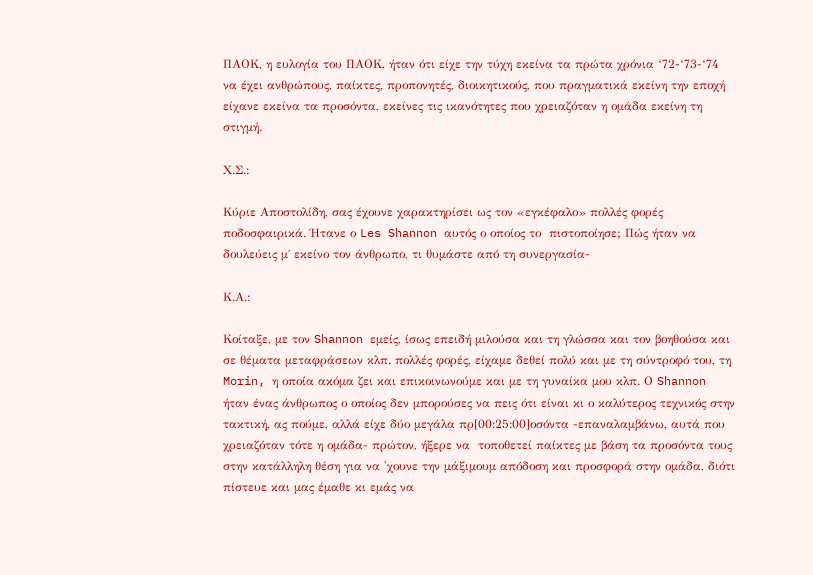ΠΑΟΚ, η ευλογία του ΠΑΟΚ, ήταν ότι είχε την τύχη εκείνα τα πρώτα χρόνια ‘72-‘73-‘74 να έχει ανθρώπους, παίκτες, προπονητές, διοικητικούς, που πραγματικά εκείνη την εποχή είχανε εκείνα τα προσόντα, εκείνες τις ικανότητες που χρειαζόταν η ομάδα εκείνη τη στιγμή.

Χ.Σ.:

Κύριε Αποστολίδη, σας έχουνε χαρακτηρίσει ως τον «εγκέφαλο» πολλές φορές ποδοσφαιρικά. Ήτανε ο Les Shannon αυτός ο οποίος το  πιστοποίησε; Πώς ήταν να δουλεύεις μ΄ εκείνο τον άνθρωπο, τι θυμάστε από τη συνεργασία-

Κ.Α.:

Κοίταξε, με τον Shannon εμείς, ίσως επειδή μιλούσα και τη γλώσσα και τον βοηθούσα και σε θέματα μεταφράσεων κλπ. πολλές φορές, είχαμε δεθεί πολύ και με τη σύντροφό του, τη Morin, η οποία ακόμα ζει και επικοινωνούμε και με τη γυναίκα μου κλπ. Ο Shannon ήταν ένας άνθρωπος ο οποίος δεν μπορούσες να πεις ότι είναι κι ο καλύτερος τεχνικός στην τακτική, ας πούμε, αλλά είχε δύο μεγάλα πρ[00:25:00]οσόντα -επαναλαμβάνω, αυτά που χρειαζόταν τότε η ομάδα- πρώτον, ήξερε να  τοποθετεί παίκτες με βάση τα προσόντα τους στην κατάλληλη θέση για να 'χουνε την μάξιμουμ απόδοση και προσφορά στην ομάδα, διότι πίστευε και μας έμαθε κι εμάς να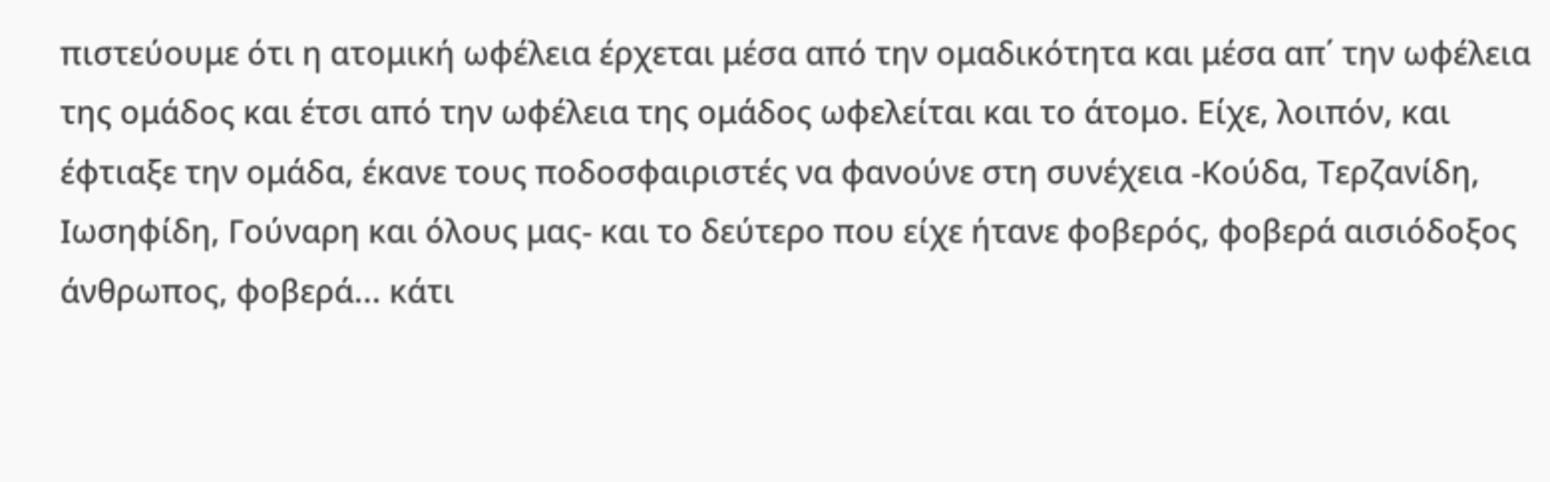πιστεύουμε ότι η ατομική ωφέλεια έρχεται μέσα από την ομαδικότητα και μέσα απ΄ την ωφέλεια της ομάδος και έτσι από την ωφέλεια της ομάδος ωφελείται και το άτομο. Είχε, λοιπόν, και έφτιαξε την ομάδα, έκανε τους ποδοσφαιριστές να φανούνε στη συνέχεια -Κούδα, Τερζανίδη, Ιωσηφίδη, Γούναρη και όλους μας- και το δεύτερο που είχε ήτανε φοβερός, φοβερά αισιόδοξος άνθρωπος, φοβερά... κάτι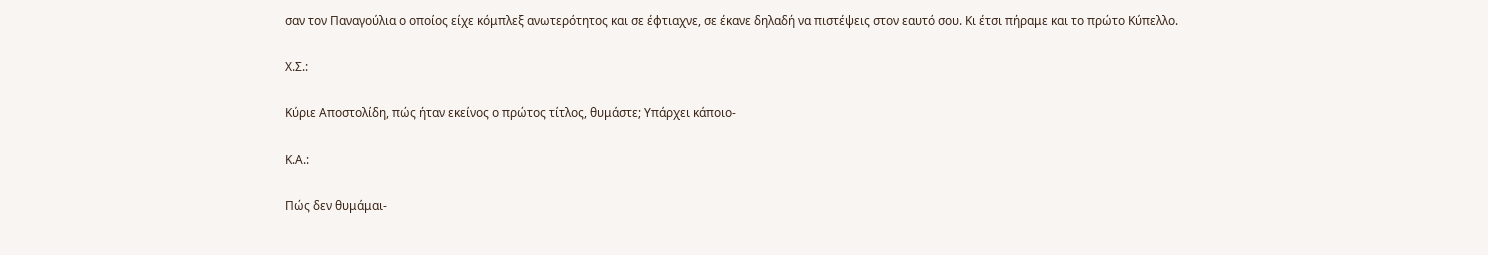σαν τον Παναγούλια ο οποίος είχε κόμπλεξ ανωτερότητος και σε έφτιαχνε, σε έκανε δηλαδή να πιστέψεις στον εαυτό σου. Κι έτσι πήραμε και το πρώτο Κύπελλο.

Χ.Σ.:

Κύριε Αποστολίδη, πώς ήταν εκείνος ο πρώτος τίτλος, θυμάστε; Υπάρχει κάποιο-

Κ.Α.:

Πώς δεν θυμάμαι-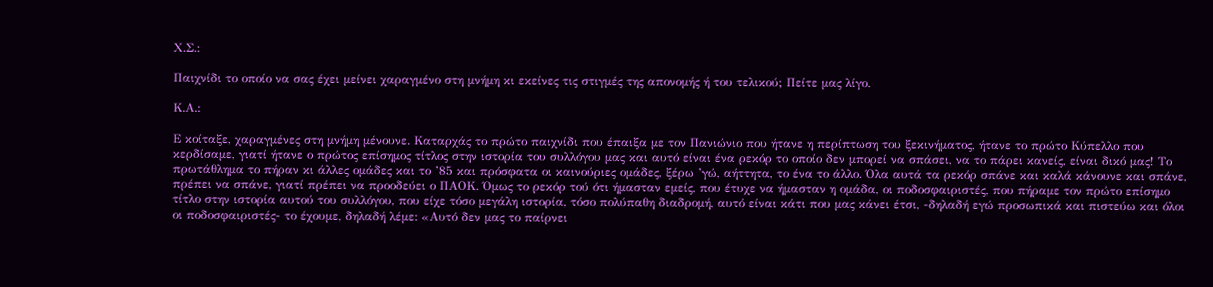Χ.Σ.:

Παιχνίδι το οποίο να σας έχει μείνει χαραγμένο στη μνήμη κι εκείνες τις στιγμές της απονομής ή του τελικού; Πείτε μας λίγο.

Κ.Α.:

Ε κοίταξε, χαραγμένες στη μνήμη μένουνε. Καταρχάς το πρώτο παιχνίδι που έπαιξα με τον Πανιώνιο που ήτανε η περίπτωση του ξεκινήματος, ήτανε το πρώτο Κύπελλο που κερδίσαμε, γιατί ήτανε ο πρώτος επίσημος τίτλος στην ιστορία του συλλόγου μας και αυτό είναι ένα ρεκόρ το οποίο δεν μπορεί να σπάσει, να το πάρει κανείς, είναι δικό μας! Το πρωτάθλημα το πήραν κι άλλες ομάδες και το ’85 και πρόσφατα οι καινούριες ομάδες, ξέρω ’γώ, αήττητα, το ένα το άλλο. Όλα αυτά τα ρεκόρ σπάνε και καλά κάνουνε και σπάνε, πρέπει να σπάνε, γιατί πρέπει να προοδεύει ο ΠΑΟΚ. Όμως το ρεκόρ τού ότι ήμασταν εμείς, που έτυχε να ήμασταν η ομάδα, οι ποδοσφαιριστές, που πήραμε τον πρώτο επίσημο τίτλο στην ιστορία αυτού του συλλόγου, που είχε τόσο μεγάλη ιστορία, τόσο πολύπαθη διαδρομή, αυτό είναι κάτι που μας κάνει έτσι, -δηλαδή εγώ προσωπικά και πιστεύω και όλοι οι ποδοσφαιριστές- το έχουμε, δηλαδή λέμε: «Αυτό δεν μας το παίρνει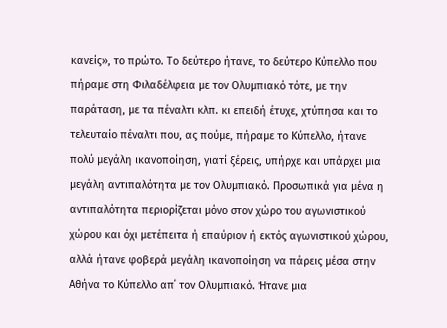κανείς», το πρώτο. Το δεύτερο ήτανε, το δεύτερο Κύπελλο που πήραμε στη Φιλαδέλφεια με τον Ολυμπιακό τότε, με την παράταση, με τα πέναλτι κλπ. κι επειδή έτυχε, χτύπησα και το τελευταίο πέναλτι που, ας πούμε, πήραμε το Κύπελλο, ήτανε πολύ μεγάλη ικανοποίηση, γιατί ξέρεις, υπήρχε και υπάρχει μια μεγάλη αντιπαλότητα με τον Ολυμπιακό. Προσωπικά για μένα η αντιπαλότητα περιορίζεται μόνο στον χώρο του αγωνιστικού χώρου και όχι μετέπειτα ή επαύριον ή εκτός αγωνιστικού χώρου, αλλά ήτανε φοβερά μεγάλη ικανοποίηση να πάρεις μέσα στην Αθήνα το Κύπελλο απ΄ τον Ολυμπιακό. Ήτανε μια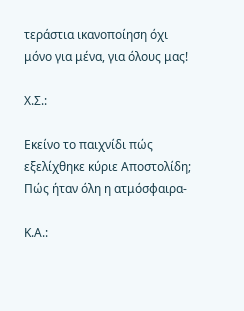τεράστια ικανοποίηση όχι μόνο για μένα, για όλους μας!

Χ.Σ.:

Εκείνο το παιχνίδι πώς εξελίχθηκε κύριε Αποστολίδη; Πώς ήταν όλη η ατμόσφαιρα-

Κ.Α.: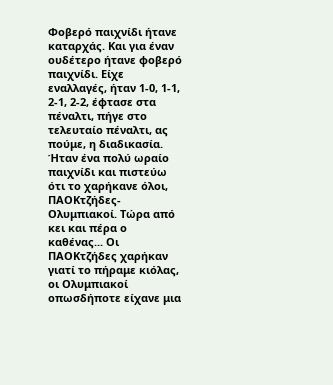Φοβερό παιχνίδι ήτανε καταρχάς. Και για έναν ουδέτερο ήτανε φοβερό παιχνίδι. Είχε εναλλαγές, ήταν 1-0, 1-1, 2-1, 2-2, έφτασε στα πέναλτι, πήγε στο τελευταίο πέναλτι, ας πούμε, η διαδικασία. Ήταν ένα πολύ ωραίο παιχνίδι και πιστεύω ότι το χαρήκανε όλοι, ΠΑΟΚτζήδες- Ολυμπιακοί. Τώρα από κει και πέρα ο καθένας... Οι ΠΑΟΚτζήδες χαρήκαν γιατί το πήραμε κιόλας, οι Ολυμπιακοί οπωσδήποτε είχανε μια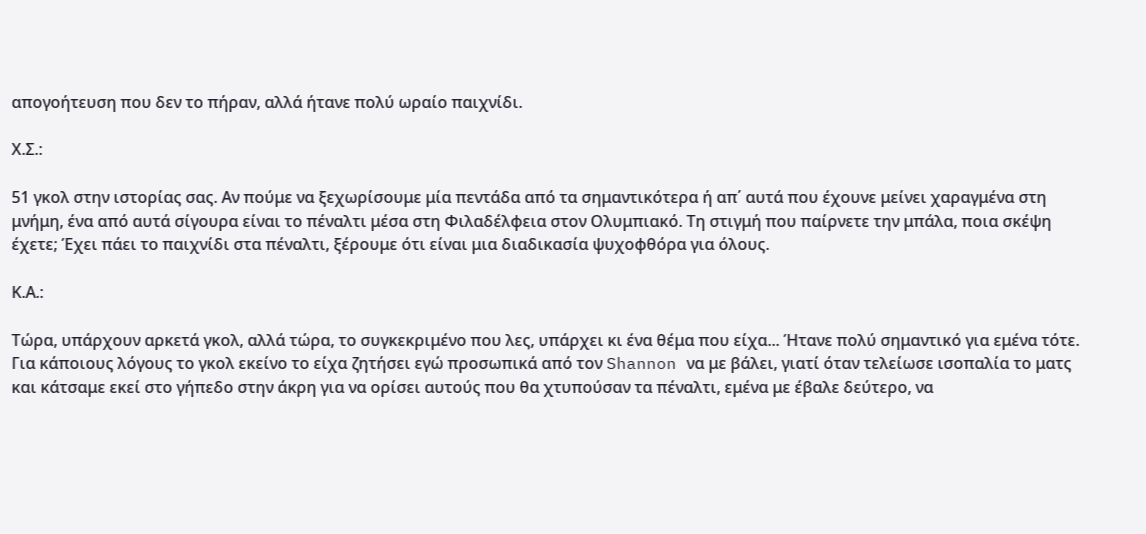απογοήτευση που δεν το πήραν, αλλά ήτανε πολύ ωραίο παιχνίδι.

Χ.Σ.:

51 γκολ στην ιστορίας σας. Αν πούμε να ξεχωρίσουμε μία πεντάδα από τα σημαντικότερα ή απ΄ αυτά που έχουνε μείνει χαραγμένα στη μνήμη, ένα από αυτά σίγουρα είναι το πέναλτι μέσα στη Φιλαδέλφεια στον Ολυμπιακό. Τη στιγμή που παίρνετε την μπάλα, ποια σκέψη έχετε; Έχει πάει το παιχνίδι στα πέναλτι, ξέρουμε ότι είναι μια διαδικασία ψυχοφθόρα για όλους.

Κ.Α.:

Τώρα, υπάρχουν αρκετά γκολ, αλλά τώρα, το συγκεκριμένο που λες, υπάρχει κι ένα θέμα που είχα... Ήτανε πολύ σημαντικό για εμένα τότε. Για κάποιους λόγους το γκολ εκείνο το είχα ζητήσει εγώ προσωπικά από τον Shannon να με βάλει, γιατί όταν τελείωσε ισοπαλία το ματς και κάτσαμε εκεί στο γήπεδο στην άκρη για να ορίσει αυτούς που θα χτυπούσαν τα πέναλτι, εμένα με έβαλε δεύτερο, να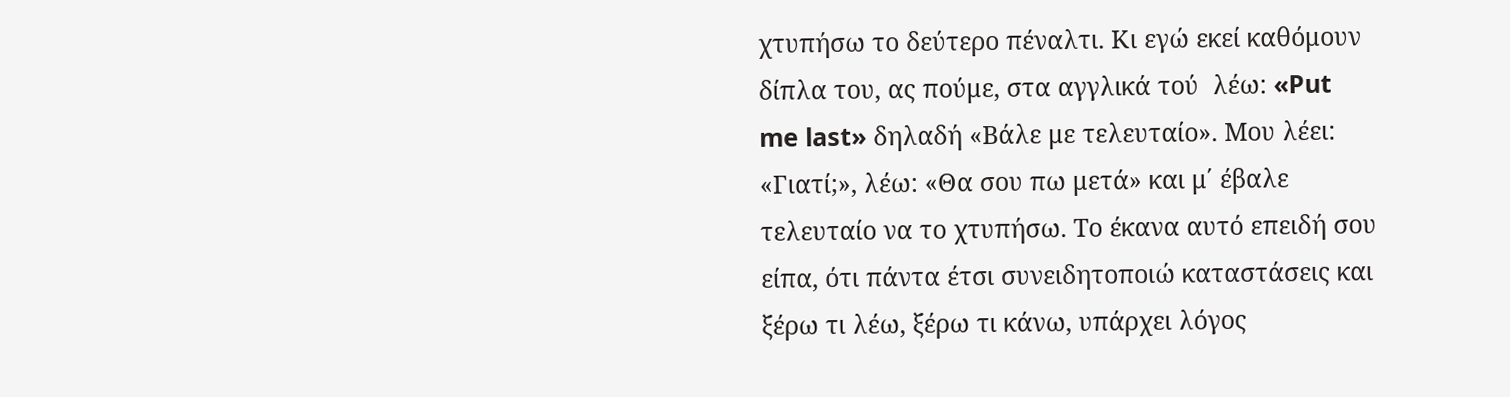χτυπήσω το δεύτερο πέναλτι. Κι εγώ εκεί καθόμουν δίπλα του, ας πούμε, στα αγγλικά τού  λέω: «Put me last» δηλαδή «Βάλε με τελευταίο». Μου λέει: «Γιατί;», λέω: «Θα σου πω μετά» και μ΄ έβαλε τελευταίο να το χτυπήσω. Το έκανα αυτό επειδή σου είπα, ότι πάντα έτσι συνειδητοποιώ καταστάσεις και ξέρω τι λέω, ξέρω τι κάνω, υπάρχει λόγος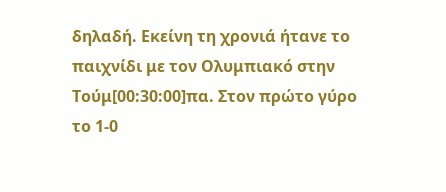δηλαδή. Εκείνη τη χρονιά ήτανε το παιχνίδι με τον Ολυμπιακό στην Τούμ[00:30:00]πα. Στον πρώτο γύρο το 1-0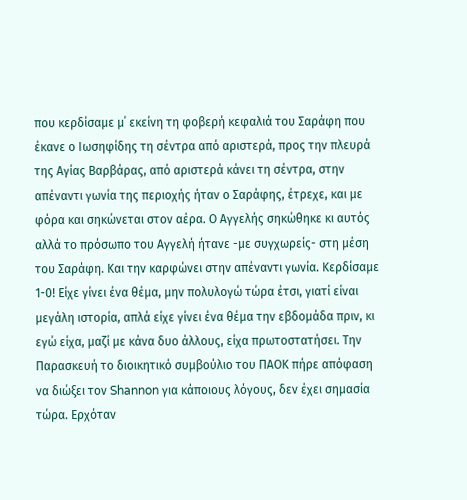που κερδίσαμε μ΄ εκείνη τη φοβερή κεφαλιά του Σαράφη που έκανε ο Ιωσηφίδης τη σέντρα από αριστερά, προς την πλευρά της Αγίας Βαρβάρας, από αριστερά κάνει τη σέντρα, στην απέναντι γωνία της περιοχής ήταν ο Σαράφης, έτρεχε, και με φόρα και σηκώνεται στον αέρα. Ο Αγγελής σηκώθηκε κι αυτός αλλά το πρόσωπο του Αγγελή ήτανε -με συγχωρείς- στη μέση του Σαράφη. Και την καρφώνει στην απέναντι γωνία. Κερδίσαμε 1-0! Είχε γίνει ένα θέμα, μην πολυλογώ τώρα έτσι, γιατί είναι μεγάλη ιστορία, απλά είχε γίνει ένα θέμα την εβδομάδα πριν, κι εγώ είχα, μαζί με κάνα δυο άλλους, είχα πρωτοστατήσει. Την Παρασκευή το διοικητικό συμβούλιο του ΠΑΟΚ πήρε απόφαση να διώξει τον Shannon για κάποιους λόγους, δεν έχει σημασία τώρα. Ερχόταν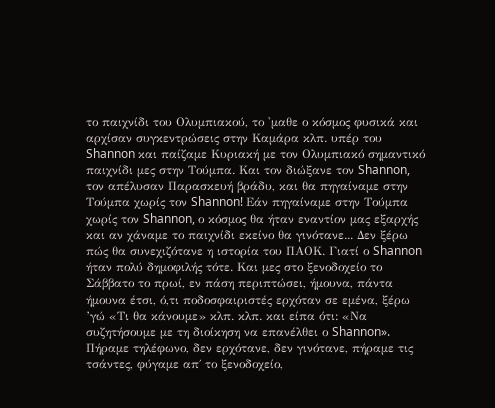το παιχνίδι του Ολυμπιακού, το 'μαθε ο κόσμος φυσικά και αρχίσαν συγκεντρώσεις στην Καμάρα κλπ. υπέρ του Shannon και παίζαμε Κυριακή με τον Ολυμπιακό σημαντικό παιχνίδι μες στην Τούμπα. Και τον διώξανε τον Shannon, τον απέλυσαν Παρασκευή βράδυ, και θα πηγαίναμε στην Τούμπα χωρίς τον Shannon! Εάν πηγαίναμε στην Τούμπα χωρίς τον Shannon, ο κόσμος θα ήταν εναντίον μας εξαρχής και αν χάναμε το παιχνίδι εκείνο θα γινότανε... Δεν ξέρω πώς θα συνεχιζότανε η ιστορία του ΠΑΟΚ. Γιατί ο Shannon ήταν πολύ δημοφιλής τότε. Και μες στο ξενοδοχείο το Σάββατο το πρωί, εν πάση περιπτώσει, ήμουνα, πάντα ήμουνα έτσι, ό,τι ποδοσφαιριστές ερχόταν σε εμένα, ξέρω ’γώ «Τι θα κάνουμε» κλπ. κλπ. και είπα ότι: «Να συζητήσουμε με τη διοίκηση να επανέλθει ο Shannon». Πήραμε τηλέφωνο, δεν ερχότανε, δεν γινότανε, πήραμε τις τσάντες, φύγαμε απ΄ το ξενοδοχείο,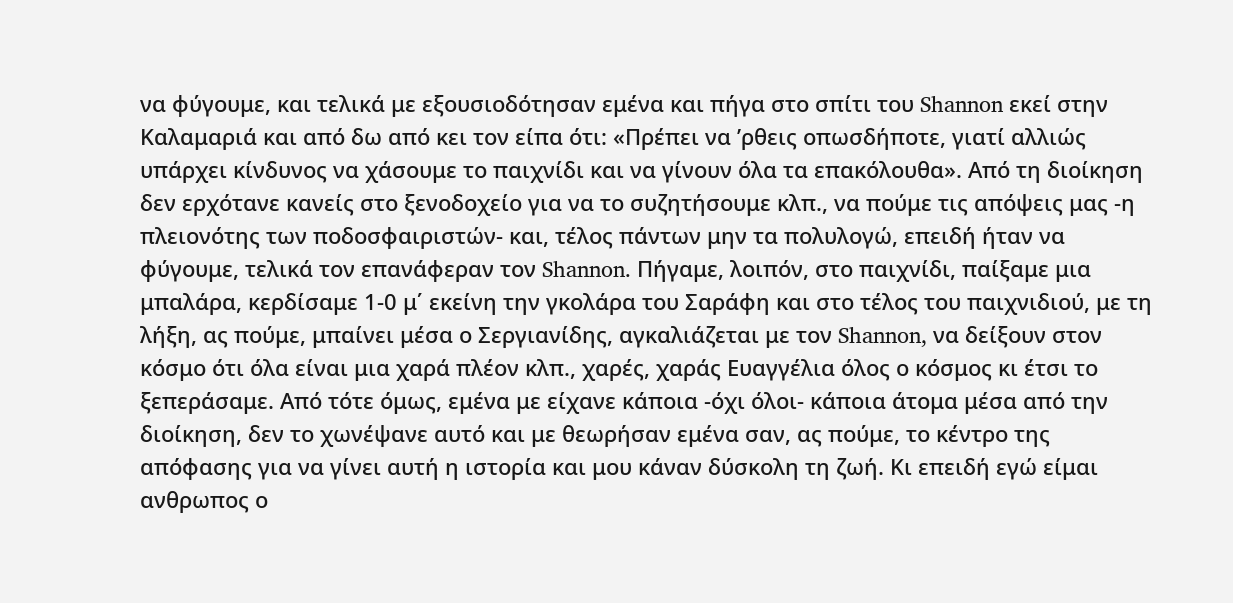να φύγουμε, και τελικά με εξουσιοδότησαν εμένα και πήγα στο σπίτι του Shannon εκεί στην Καλαμαριά και από δω από κει τον είπα ότι: «Πρέπει να ’ρθεις οπωσδήποτε, γιατί αλλιώς υπάρχει κίνδυνος να χάσουμε το παιχνίδι και να γίνουν όλα τα επακόλουθα». Από τη διοίκηση δεν ερχότανε κανείς στο ξενοδοχείο για να το συζητήσουμε κλπ., να πούμε τις απόψεις μας -η πλειονότης των ποδοσφαιριστών- και, τέλος πάντων μην τα πολυλογώ, επειδή ήταν να φύγουμε, τελικά τον επανάφεραν τον Shannon. Πήγαμε, λοιπόν, στο παιχνίδι, παίξαμε μια μπαλάρα, κερδίσαμε 1-0 μ΄ εκείνη την γκολάρα του Σαράφη και στο τέλος του παιχνιδιού, με τη λήξη, ας πούμε, μπαίνει μέσα ο Σεργιανίδης, αγκαλιάζεται με τον Shannon, να δείξουν στον κόσμο ότι όλα είναι μια χαρά πλέον κλπ., χαρές, χαράς Ευαγγέλια όλος ο κόσμος κι έτσι το ξεπεράσαμε. Από τότε όμως, εμένα με είχανε κάποια -όχι όλοι- κάποια άτομα μέσα από την διοίκηση, δεν το χωνέψανε αυτό και με θεωρήσαν εμένα σαν, ας πούμε, το κέντρο της απόφασης για να γίνει αυτή η ιστορία και μου κάναν δύσκολη τη ζωή. Κι επειδή εγώ είμαι ανθρωπος ο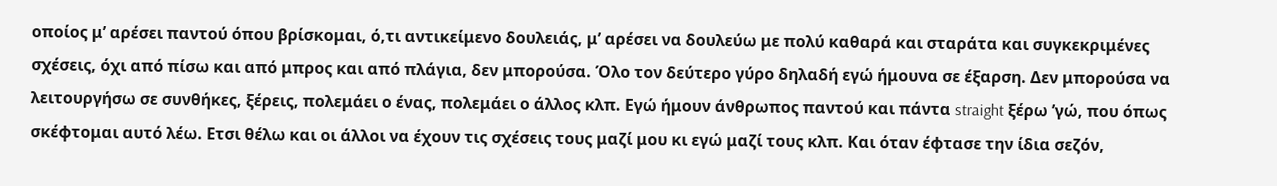οποίος μ’ αρέσει παντού όπου βρίσκομαι, ό,τι αντικείμενο δουλειάς, μ’ αρέσει να δουλεύω με πολύ καθαρά και σταράτα και συγκεκριμένες σχέσεις, όχι από πίσω και από μπρος και από πλάγια, δεν μπορούσα. Όλο τον δεύτερο γύρο δηλαδή εγώ ήμουνα σε έξαρση. Δεν μπορούσα να λειτουργήσω σε συνθήκες, ξέρεις, πολεμάει ο ένας, πολεμάει ο άλλος κλπ. Εγώ ήμουν άνθρωπος παντού και πάντα straight ξέρω ’γώ, που όπως σκέφτομαι αυτό λέω. Ετσι θέλω και οι άλλοι να έχουν τις σχέσεις τους μαζί μου κι εγώ μαζί τους κλπ. Και όταν έφτασε την ίδια σεζόν,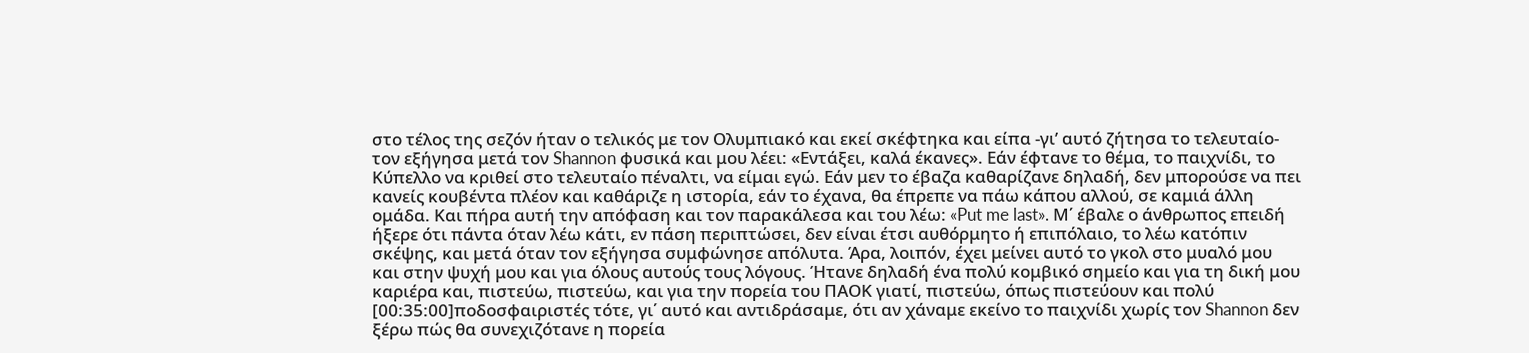στο τέλος της σεζόν ήταν ο τελικός με τον Ολυμπιακό και εκεί σκέφτηκα και είπα -γι’ αυτό ζήτησα το τελευταίο- τον εξήγησα μετά τον Shannon φυσικά και μου λέει: «Εντάξει, καλά έκανες». Εάν έφτανε το θέμα, το παιχνίδι, το Κύπελλο να κριθεί στο τελευταίο πέναλτι, να είμαι εγώ. Εάν μεν το έβαζα καθαρίζανε δηλαδή, δεν μπορούσε να πει κανείς κουβέντα πλέον και καθάριζε η ιστορία, εάν το έχανα, θα έπρεπε να πάω κάπου αλλού, σε καμιά άλλη ομάδα. Και πήρα αυτή την απόφαση και τον παρακάλεσα και του λέω: «Put me last». Μ΄ έβαλε ο άνθρωπος επειδή ήξερε ότι πάντα όταν λέω κάτι, εν πάση περιπτώσει, δεν είναι έτσι αυθόρμητο ή επιπόλαιο, το λέω κατόπιν σκέψης, και μετά όταν τον εξήγησα συμφώνησε απόλυτα. Άρα, λοιπόν, έχει μείνει αυτό το γκολ στο μυαλό μου και στην ψυχή μου και για όλους αυτούς τους λόγους. Ήτανε δηλαδή ένα πολύ κομβικό σημείο και για τη δική μου καριέρα και, πιστεύω, πιστεύω, και για την πορεία του ΠΑΟΚ γιατί, πιστεύω, όπως πιστεύουν και πολύ [00:35:00]ποδοσφαιριστές τότε, γι΄ αυτό και αντιδράσαμε, ότι αν χάναμε εκείνο το παιχνίδι χωρίς τον Shannon δεν ξέρω πώς θα συνεχιζότανε η πορεία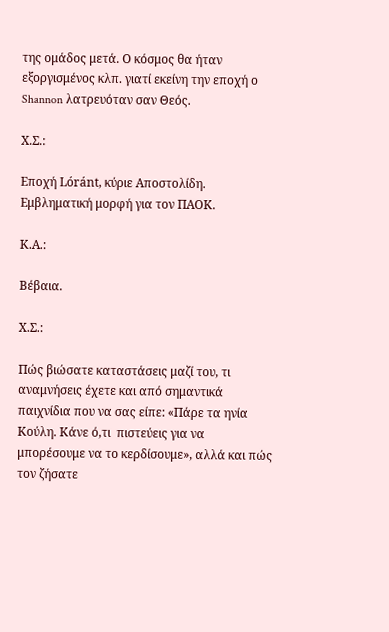της ομάδος μετά. Ο κόσμος θα ήταν εξοργισμένος κλπ. γιατί εκείνη την εποχή ο Shannon λατρευόταν σαν Θεός.

Χ.Σ.:

Εποχή Lóránt, κύριε Αποστολίδη. Εμβληματική μορφή για τον ΠΑΟΚ.

Κ.Α.:

Βέβαια.

Χ.Σ.:

Πώς βιώσατε καταστάσεις μαζί του, τι αναμνήσεις έχετε και από σημαντικά παιχνίδια που να σας είπε: «Πάρε τα ηνία Κούλη. Κάνε ό,τι  πιστεύεις για να μπορέσουμε να το κερδίσουμε», αλλά και πώς τον ζήσατε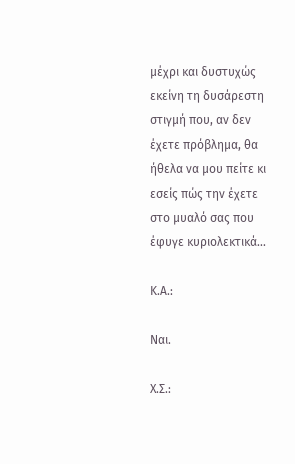μέχρι και δυστυχώς εκείνη τη δυσάρεστη στιγμή που, αν δεν έχετε πρόβλημα, θα ήθελα να μου πείτε κι εσείς πώς την έχετε στο μυαλό σας που έφυγε κυριολεκτικά...

Κ.Α.:

Ναι.

Χ.Σ.: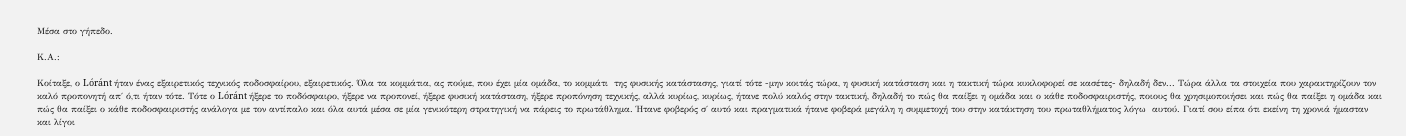Μέσα στο γήπεδο.

Κ.Α.:

Κοίταξε, ο Lóránt ήταν ένας εξαιρετικός τεχνικός ποδοσφαίρου, εξαιρετικός. Όλα τα κομμάτια, ας πούμε, που έχει μία ομάδα, το κομμάτι  της φυσικής κατάστασης, γιατί τότε -μην κοιτάς τώρα, η φυσική κατάσταση και η τακτική τώρα κυκλοφορεί σε κασέτες- δηλαδή δεν... Τώρα άλλα τα στοιχεία που χαρακτηρίζουν τον καλό προπονητή απ΄ ό,τι ήταν τότε. Τότε ο Lóránt ήξερε το ποδόσφαιρο, ήξερε να προπονεί, ήξερε φυσική κατάσταση, ήξερε προπόνηση τεχνικής, αλλά κυρίως, κυρίως, ήτανε πολύ καλός στην τακτική, δηλαδή το πώς θα παίξει η ομάδα και ο κάθε ποδοσφαιριστής, ποιους θα χρησιμοποιήσει και πώς θα παίξει η ομάδα και πώς θα παίξει ο κάθε ποδοσφαιριστής ανάλογα με τον αντίπαλο και όλα αυτά μέσα σε μία γενικότερη στρατηγική να πάρεις το πρωτάθλημα. Ήτανε φοβερός σ΄ αυτό και πραγματικά ήτανε φοβερά μεγάλη η συμμετοχή του στην κατάκτηση του πρωταθλήματος λόγω  αυτού. Γιατί σου είπα ότι εκείνη τη χρονιά ήμασταν και λίγοι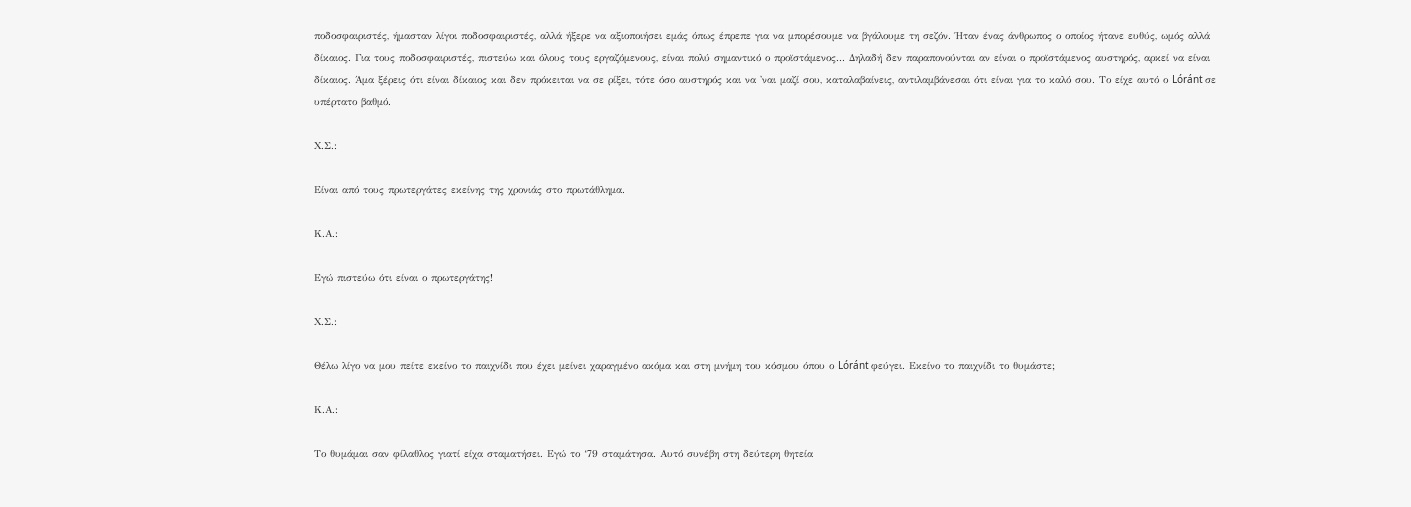ποδοσφαιριστές, ήμασταν λίγοι ποδοσφαιριστές, αλλά ήξερε να αξιοποιήσει εμάς όπως έπρεπε για να μπορέσουμε να βγάλουμε τη σεζόν. Ήταν ένας άνθρωπος ο οποίος ήτανε ευθύς, ωμός αλλά δίκαιος. Για τους ποδοσφαιριστές, πιστεύω και όλους τους εργαζόμενους, είναι πολύ σημαντικό ο προϊστάμενος... Δηλαδή δεν παραπονούνται αν είναι ο προϊστάμενος αυστηρός, αρκεί να είναι δίκαιος. Άμα ξέρεις ότι είναι δίκαιος και δεν πρόκειται να σε ρίξει, τότε όσο αυστηρός και να 'ναι μαζί σου, καταλαβαίνεις, αντιλαμβάνεσαι ότι είναι για το καλό σου. Το είχε αυτό ο Lóránt σε υπέρτατο βαθμό.

Χ.Σ.:

Είναι από τους πρωτεργάτες εκείνης της χρονιάς στο πρωτάθλημα.

Κ.Α.:

Εγώ πιστεύω ότι είναι ο πρωτεργάτης!

Χ.Σ.:

Θέλω λίγο να μου πείτε εκείνο το παιχνίδι που έχει μείνει χαραγμένο ακόμα και στη μνήμη του κόσμου όπου ο Lóránt φεύγει. Εκείνο το παιχνίδι το θυμάστε;

Κ.Α.:

Το θυμάμαι σαν φίλαθλος γιατί είχα σταματήσει. Εγώ το ‘79 σταμάτησα. Αυτό συνέβη στη δεύτερη θητεία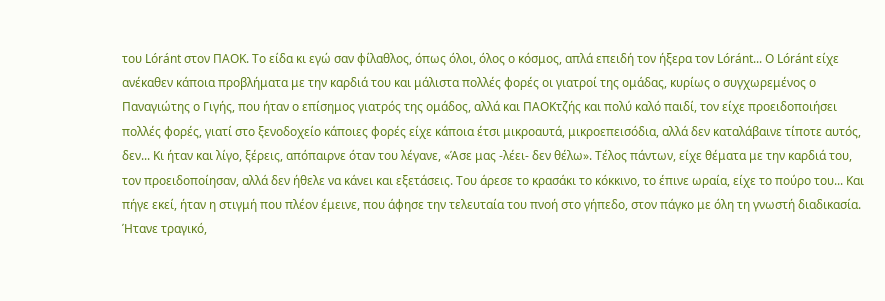του Lóránt στον ΠΑΟΚ. Το είδα κι εγώ σαν φίλαθλος, όπως όλοι, όλος ο κόσμος, απλά επειδή τον ήξερα τον Lóránt... Ο Lóránt είχε ανέκαθεν κάποια προβλήματα με την καρδιά του και μάλιστα πολλές φορές οι γιατροί της ομάδας, κυρίως ο συγχωρεμένος ο Παναγιώτης ο Γιγής, που ήταν ο επίσημος γιατρός της ομάδος, αλλά και ΠΑΟΚτζής και πολύ καλό παιδί, τον είχε προειδοποιήσει πολλές φορές, γιατί στο ξενοδοχείο κάποιες φορές είχε κάποια έτσι μικροαυτά, μικροεπεισόδια, αλλά δεν καταλάβαινε τίποτε αυτός, δεν... Κι ήταν και λίγο, ξέρεις, απόπαιρνε όταν του λέγανε, «Άσε μας -λέει- δεν θέλω». Τέλος πάντων, είχε θέματα με την καρδιά του, τον προειδοποίησαν, αλλά δεν ήθελε να κάνει και εξετάσεις. Του άρεσε το κρασάκι το κόκκινο, το έπινε ωραία, είχε το πούρο του... Και πήγε εκεί, ήταν η στιγμή που πλέον έμεινε, που άφησε την τελευταία του πνοή στο γήπεδο, στον πάγκο με όλη τη γνωστή διαδικασία. Ήτανε τραγικό,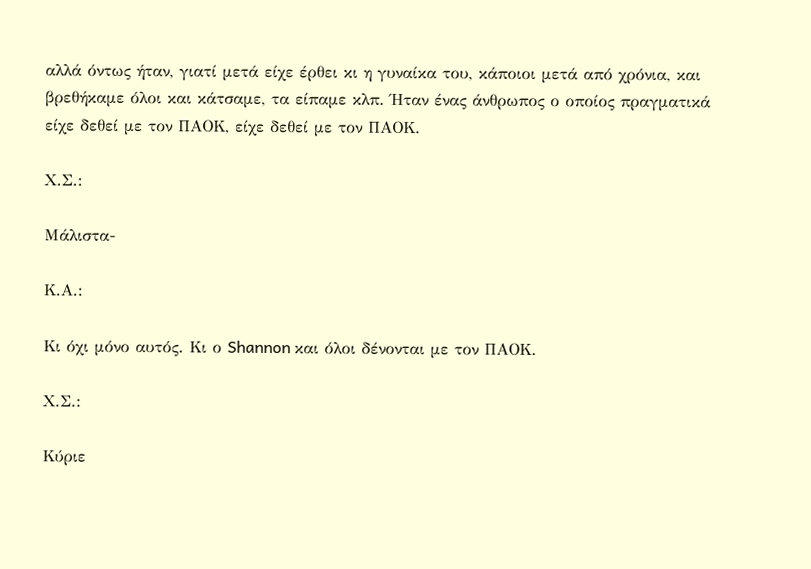αλλά όντως ήταν, γιατί μετά είχε έρθει κι η γυναίκα του, κάποιοι μετά από χρόνια, και βρεθήκαμε όλοι και κάτσαμε, τα είπαμε κλπ. Ήταν ένας άνθρωπος ο οποίος πραγματικά είχε δεθεί με τον ΠΑΟΚ, είχε δεθεί με τον ΠΑΟΚ.

Χ.Σ.:

Μάλιστα-

Κ.Α.:

Κι όχι μόνο αυτός. Κι ο Shannon και όλοι δένονται με τον ΠΑΟΚ.

Χ.Σ.:

Κύριε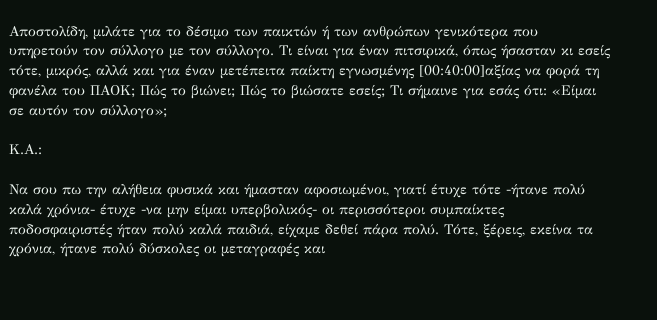Αποστολίδη, μιλάτε για το δέσιμο των παικτών ή των ανθρώπων γενικότερα που υπηρετούν τον σύλλογο με τον σύλλογο. Τι είναι για έναν πιτσιρικά, όπως ήσασταν κι εσείς τότε, μικρός, αλλά και για έναν μετέπειτα παίκτη εγνωσμένης [00:40:00]αξίας να φορά τη φανέλα του ΠΑΟΚ; Πώς το βιώνει; Πώς το βιώσατε εσείς; Τι σήμαινε για εσάς ότι: «Είμαι σε αυτόν τον σύλλογο»;

Κ.Α.:

Να σου πω την αλήθεια φυσικά και ήμασταν αφοσιωμένοι, γιατί έτυχε τότε -ήτανε πολύ καλά χρόνια- έτυχε -να μην είμαι υπερβολικός- οι περισσότεροι συμπαίκτες ποδοσφαιριστές ήταν πολύ καλά παιδιά, είχαμε δεθεί πάρα πολύ. Τότε, ξέρεις, εκείνα τα χρόνια, ήτανε πολύ δύσκολες οι μεταγραφές και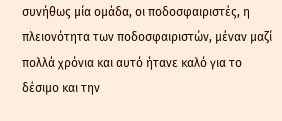συνήθως μία ομάδα, οι ποδοσφαιριστές, η πλειονότητα των ποδοσφαιριστών, μέναν μαζί πολλά χρόνια και αυτό ήτανε καλό για το δέσιμο και την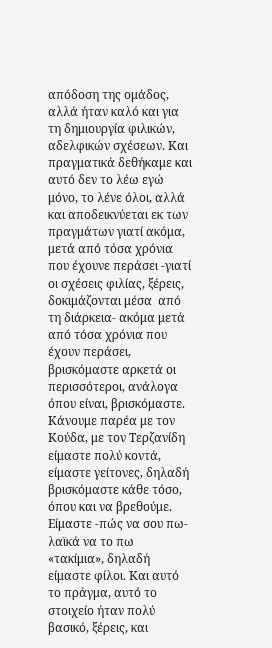απόδοση της ομάδος, αλλά ήταν καλό και για τη δημιουργία φιλικών, αδελφικών σχέσεων. Και πραγματικά δεθήκαμε και αυτό δεν το λέω εγώ μόνο, το λένε όλοι, αλλά και αποδεικνύεται εκ των πραγμάτων γιατί ακόμα, μετά από τόσα χρόνια που έχουνε περάσει -γιατί οι σχέσεις φιλίας, ξέρεις, δοκιμάζονται μέσα  από τη διάρκεια- ακόμα μετά από τόσα χρόνια που έχουν περάσει, βρισκόμαστε αρκετά οι περισσότεροι, ανάλογα όπου είναι, βρισκόμαστε. Κάνουμε παρέα με τον Κούδα, με τον Τερζανίδη είμαστε πολύ κοντά, είμαστε γείτονες, δηλαδή βρισκόμαστε κάθε τόσο, όπου και να βρεθούμε. Είμαστε -πώς να σου πω- λαϊκά να το πω «τακίμια», δηλαδή είμαστε φίλοι. Και αυτό το πράγμα, αυτό το στοιχείο ήταν πολύ βασικό, ξέρεις, και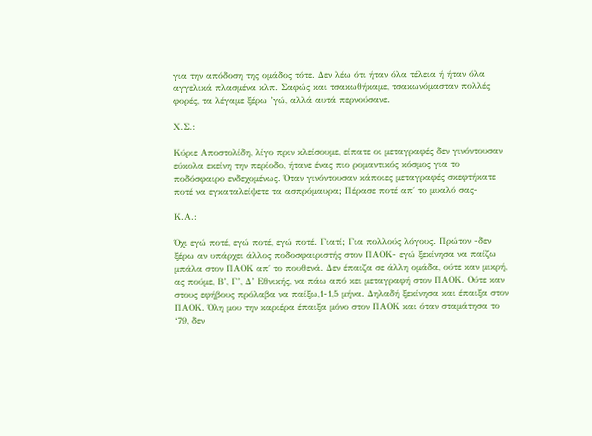για την απόδοση της ομάδος τότε. Δεν λέω ότι ήταν όλα τέλεια ή ήταν όλα αγγελικά πλασμένα κλπ. Σαφώς και τσακωθήκαμε, τσακωνόμασταν πολλές φορές, τα λέγαμε ξέρω ’γώ, αλλά αυτά περνούσανε.

Χ.Σ.:

Κύριε Αποστολίδη, λίγο πριν κλείσουμε, είπατε οι μεταγραφές δεν γινόντουσαν εύκολα εκείνη την περίοδο, ήτανε ένας πιο ρομαντικός κόσμος για το ποδόσφαιρο ενδεχομένως. Όταν γινόντουσαν κάποιες μεταγραφές σκεφτήκατε ποτέ να εγκαταλείψετε τα ασπρόμαυρα; Πέρασε ποτέ απ΄ το μυαλό σας-

Κ.Α.:

Όχι εγώ ποτέ, εγώ ποτέ, εγώ ποτέ. Γιατί; Για πολλούς λόγους. Πρώτον -δεν ξέρω αν υπάρχει άλλος ποδοσφαιριστής στον ΠΑΟΚ- εγώ ξεκίνησα να παίζω μπάλα στον ΠΑΟΚ απ΄ το πουθενά. Δεν έπαιζα σε άλλη ομάδα, ούτε καν μικρή, ας πούμε, Β’, Γ’, Δ’ Εθνικής, να πάω από κει μεταγραφή στον ΠΑΟΚ. Ούτε καν στους εφήβους πρόλαβα να παίξω,1-1,5 μήνα. Δηλαδή ξεκίνησα και έπαιξα στον ΠΑΟΚ. Όλη μου την καριέρα έπαιξα μόνο στον ΠΑΟΚ και όταν σταμάτησα το ‘79, δεν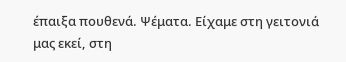έπαιξα πουθενά. Ψέματα. Είχαμε στη γειτονιά μας εκεί, στη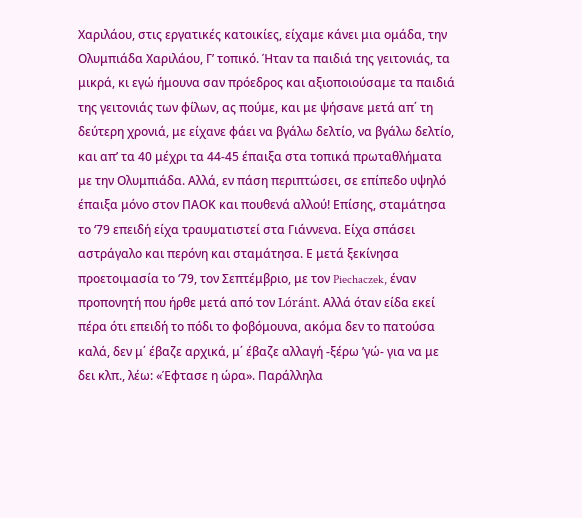Χαριλάου, στις εργατικές κατοικίες, είχαμε κάνει μια ομάδα, την Ολυμπιάδα Χαριλάου, Γ’ τοπικό. Ήταν τα παιδιά της γειτονιάς, τα μικρά, κι εγώ ήμουνα σαν πρόεδρος και αξιοποιούσαμε τα παιδιά της γειτονιάς των φίλων, ας πούμε, και με ψήσανε μετά απ΄ τη δεύτερη χρονιά, με είχανε φάει να βγάλω δελτίο, να βγάλω δελτίο, και απ’ τα 40 μέχρι τα 44-45 έπαιξα στα τοπικά πρωταθλήματα με την Ολυμπιάδα. Αλλά, εν πάση περιπτώσει, σε επίπεδο υψηλό έπαιξα μόνο στον ΠΑΟΚ και πουθενά αλλού! Επίσης, σταμάτησα το ‘79 επειδή είχα τραυματιστεί στα Γιάννενα. Είχα σπάσει αστράγαλο και περόνη και σταμάτησα. Ε μετά ξεκίνησα προετοιμασία το ‘79, τον Σεπτέμβριο, με τον Piechaczek, έναν προπονητή που ήρθε μετά από τον Lóránt. Αλλά όταν είδα εκεί πέρα ότι επειδή το πόδι το φοβόμουνα, ακόμα δεν το πατούσα καλά, δεν μ΄ έβαζε αρχικά, μ΄ έβαζε αλλαγή -ξέρω ’γώ- για να με δει κλπ., λέω: «Έφτασε η ώρα». Παράλληλα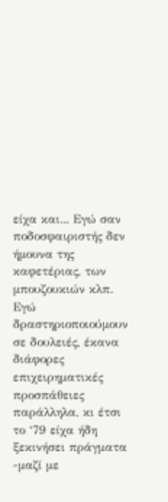είχα και... Εγώ σαν ποδοσφαιριστής δεν ήμουνα της καφετέριας, των μπουζουκιών κλπ. Εγώ δραστηριοποιούμουν σε δουλειές, έκανα διάφορες επιχειρηματικές προσπάθειες παράλληλα, κι έτσι το ‘79 είχα ήδη ξεκινήσει πράγματα -μαζί με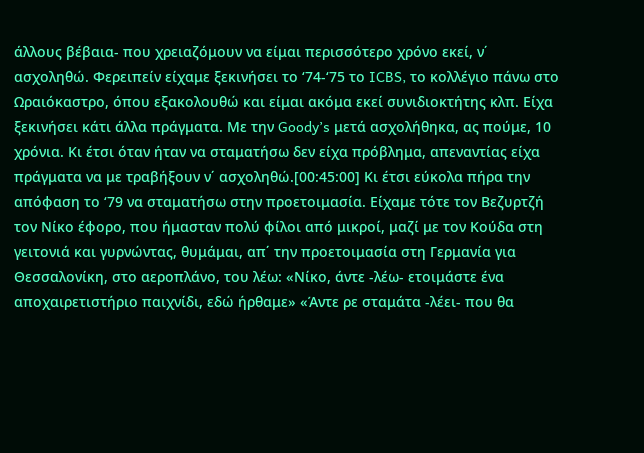άλλους βέβαια- που χρειαζόμουν να είμαι περισσότερο χρόνο εκεί, ν΄ ασχοληθώ. Φερειπείν είχαμε ξεκινήσει το ‘74-‘75 το ICBS, το κολλέγιο πάνω στο Ωραιόκαστρο, όπου εξακολουθώ και είμαι ακόμα εκεί συνιδιοκτήτης κλπ. Είχα ξεκινήσει κάτι άλλα πράγματα. Με την Goody’s μετά ασχολήθηκα, ας πούμε, 10 χρόνια. Κι έτσι όταν ήταν να σταματήσω δεν είχα πρόβλημα, απεναντίας είχα πράγματα να με τραβήξουν ν΄ ασχοληθώ.[00:45:00] Κι έτσι εύκολα πήρα την απόφαση το ‘79 να σταματήσω στην προετοιμασία. Είχαμε τότε τον Βεζυρτζή τον Νίκο έφορο, που ήμασταν πολύ φίλοι από μικροί, μαζί με τον Κούδα στη γειτονιά και γυρνώντας, θυμάμαι, απ΄ την προετοιμασία στη Γερμανία για Θεσσαλονίκη, στο αεροπλάνο, του λέω: «Νίκο, άντε -λέω- ετοιμάστε ένα αποχαιρετιστήριο παιχνίδι, εδώ ήρθαμε» «Άντε ρε σταμάτα -λέει- που θα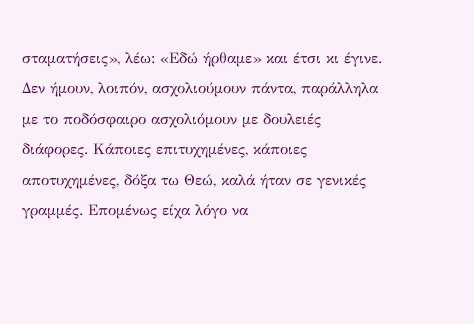σταματήσεις», λέω: «Εδώ ήρθαμε» και έτσι κι έγινε. Δεν ήμουν, λοιπόν, ασχολιούμουν πάντα, παράλληλα με το ποδόσφαιρο ασχολιόμουν με δουλειές διάφορες. Κάποιες επιτυχημένες, κάποιες αποτυχημένες, δόξα τω Θεώ, καλά ήταν σε γενικές γραμμές. Επομένως είχα λόγο να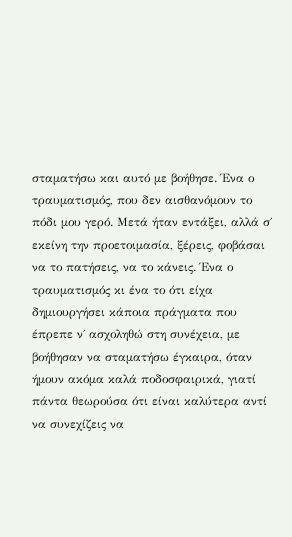σταματήσω και αυτό με βοήθησε. Ένα ο τραυματισμός, που δεν αισθανόμουν το πόδι μου γερό. Μετά ήταν εντάξει, αλλά σ΄ εκείνη την προετοιμασία, ξέρεις, φοβάσαι να το πατήσεις, να το κάνεις. Ένα ο τραυματισμός κι ένα το ότι είχα δημιουργήσει κάποια πράγματα που έπρεπε ν΄ ασχοληθώ στη συνέχεια, με βοήθησαν να σταματήσω έγκαιρα, όταν ήμουν ακόμα καλά ποδοσφαιρικά, γιατί πάντα θεωρούσα ότι είναι καλύτερα αντί να συνεχίζεις να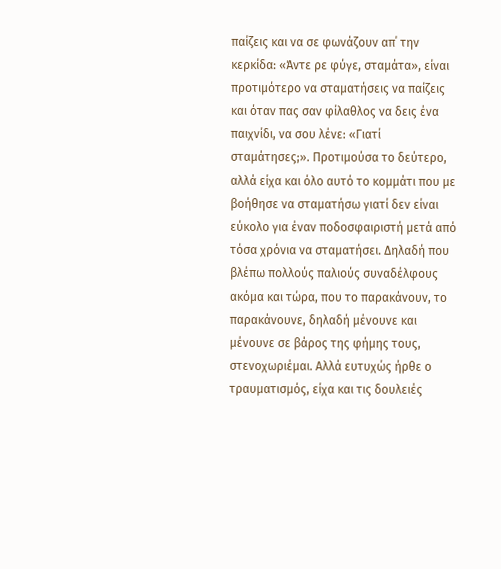παίζεις και να σε φωνάζουν απ΄ την κερκίδα: «Άντε ρε φύγε, σταμάτα», είναι προτιμότερο να σταματήσεις να παίζεις και όταν πας σαν φίλαθλος να δεις ένα παιχνίδι, να σου λένε: «Γιατί σταμάτησες;». Προτιμούσα το δεύτερο, αλλά είχα και όλο αυτό το κομμάτι που με βοήθησε να σταματήσω γιατί δεν είναι εύκολο για έναν ποδοσφαιριστή μετά από τόσα χρόνια να σταματήσει. Δηλαδή που βλέπω πολλούς παλιούς συναδέλφους ακόμα και τώρα, που το παρακάνουν, το παρακάνουνε, δηλαδή μένουνε και μένουνε σε βάρος της φήμης τους, στενοχωριέμαι. Αλλά ευτυχώς ήρθε ο τραυματισμός, είχα και τις δουλειές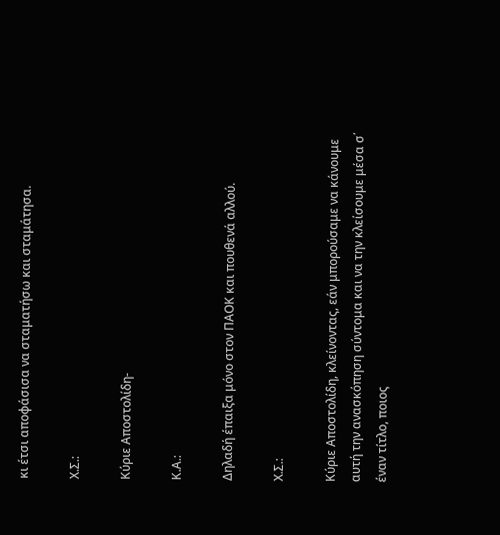κι έτσι αποφάσισα να σταματήσω και σταμάτησα.

Χ.Σ.:

Κύριε Αποστολίδη-

Κ.Α.:

Δηλαδή έπαιξα μόνο στον ΠΑΟΚ και πουθενά αλλού.

Χ.Σ.:

Κύριε Αποστολίδη, κλείνοντας, εάν μπορούσαμε να κάνουμε αυτή την ανασκόπηση σύντομα και να την κλείσουμε μέσα σ΄ έναν τίτλο, ποιος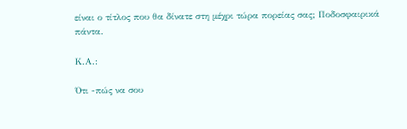είναι ο τίτλος που θα δίνατε στη μέχρι τώρα πορείας σας; Ποδοσφαιρικά πάντα.

Κ.Α.:

Ότι -πώς να σου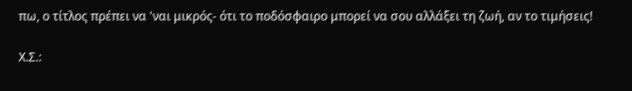πω, ο τίτλος πρέπει να 'ναι μικρός- ότι το ποδόσφαιρο μπορεί να σου αλλάξει τη ζωή, αν το τιμήσεις!

Χ.Σ.: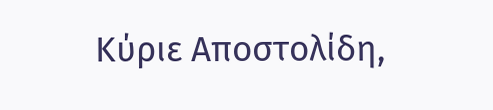Κύριε Αποστολίδη,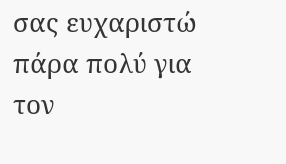σας ευχαριστώ πάρα πολύ για τον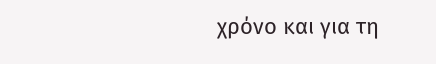χρόνο και για τη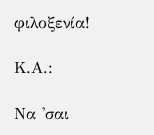φιλοξενία!

Κ.Α.:

Να 'σαι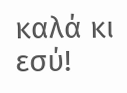καλά κι εσύ!